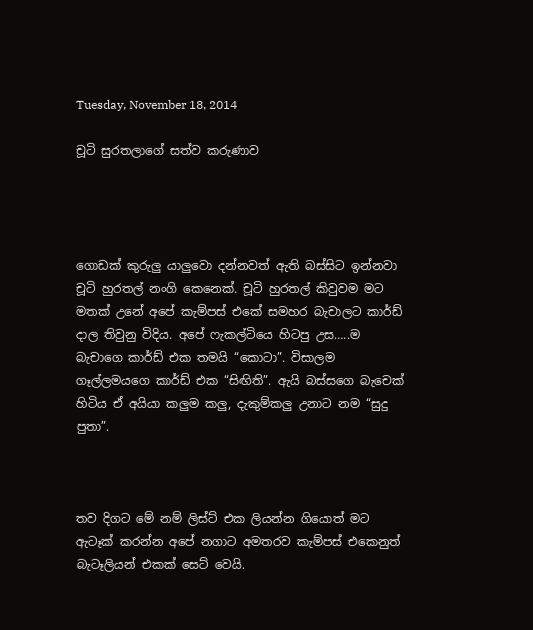Tuesday, November 18, 2014

චූටි සුරතලාගේ සත්ව කරුණාව




ගොඩක් කුරුලු යාලුවො දන්නවත් ඇති බස්සිට ඉන්නවා චූටි හුරතල් නංගි කෙනෙක්. චූටි හුරතල් කිවුවම මට මතක් උනේ අපේ කැම්පස් එකේ සමහර බැචාලට කාර්ඩ් දාල තිවුනු විදිය. අපේ ෆැකල්ටියෙ හිටපු උස…..ම බැචාගෙ කාර්ඩ් එක තමයි “කොටා”. විසාලම ගෑල්ලමයගෙ කාර්ඩ් එක “සිඟිති”. ඇයි බස්සගෙ බැචෙක් හිටිය ඒ අයියා කලුම කලු, දැකුම්කලු උනාට නම “සුදු පුතා”.



තව දිගට මේ නම් ලිස්ට් එක ලියන්න ගියොත් මට ඇටෑක් කරන්න අපේ නගාට අමතරව කැම්පස් එකෙනුත් බැටෑලියන් එකක් සෙට් වෙයි.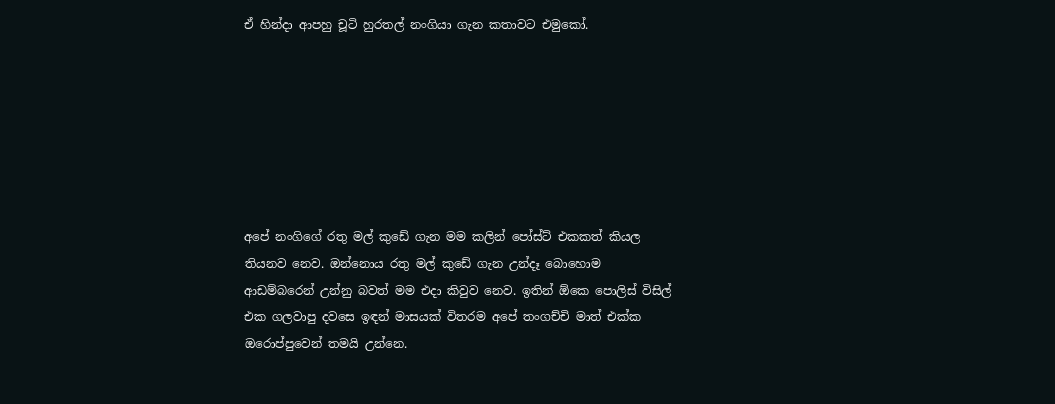ඒ හින්දා ආපහු චූටි හුරතල් නංගියා ගැන කතාවට එමුකෝ.







අපේ නංගිගේ රතු මල් කුඩේ ගැන මම කලින් පෝස්ට් එකකත් කියල තියනව නෙව. ඔන්නොය රතු මල් කුඩේ ගැන උන්දෑ බොහොම ආඩම්බරෙන් උන්නු බවත් මම එදා කිවුව නෙව. ඉතින් ඕකෙ පොලිස් විසිල් එක ගලවාපු දවසෙ ඉඳන් මාසයක් විතරම අපේ තංගච්චි මාත් එක්ක ඔරොප්පුවෙන් තමයි උන්නෙ.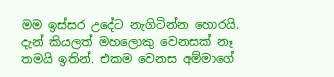මම ඉස්සර උදේට නැගිටින්න හොරයි. දැන් කියලත් මහලොකු වෙනසක් නෑ තමයි ඉතින්. එකම වෙනස අම්මාගේ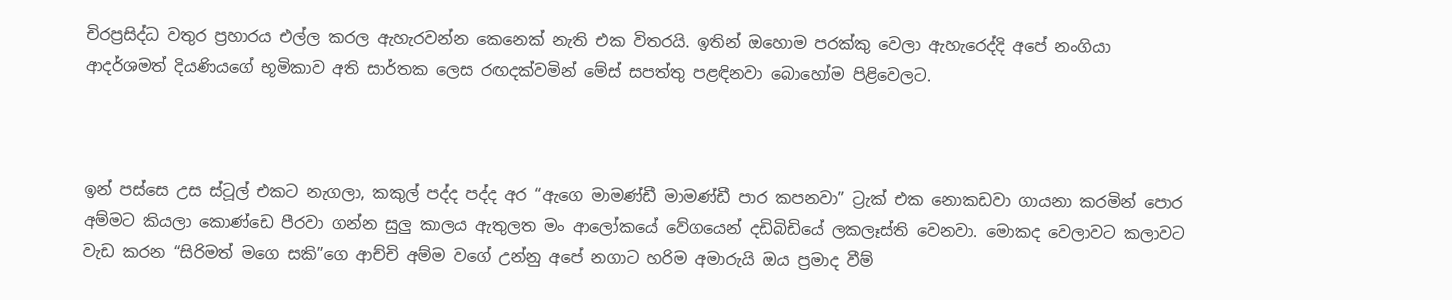චිරප්‍රසිද්ධ වතුර ප්‍රහාරය එල්ල කරල ඇහැරවන්න කෙනෙක් නැති එක විතරයි. ඉතින් ඔහොම පරක්කු වෙලා ඇහැරෙද්දි අපේ නංගියා ආදර්ශමත් දියණියගේ භූමිකාව අති සාර්තක ලෙස රඟදක්වමින් මේස් සපත්තු පළඳිනවා බොහෝම පිළිවෙලට.



ඉන් පස්සෙ උස ස්ටූල් එකට නැගලා, කකුල් පද්ද පද්ද අර “ඇගෙ මාමණ්ඩී මාමණ්ඩී පාර කපනවා” ට්‍රැක් එක නොකඩවා ගායනා කරමින් පොර අම්මට කියලා කොණ්ඩෙ පීරවා ගන්න සුලු කාලය ඇතුලත මං ආලෝකයේ වේගයෙන් දඩිබිඩියේ ලකලෑස්ති වෙනවා. මොකද වෙලාවට කලාවට වැඩ කරන “සිරිමත් මගෙ සකි”ගෙ ආච්චි අම්ම වගේ උන්නු අපේ නගාට හරිම අමාරුයි ඔය ප්‍රමාද වීම්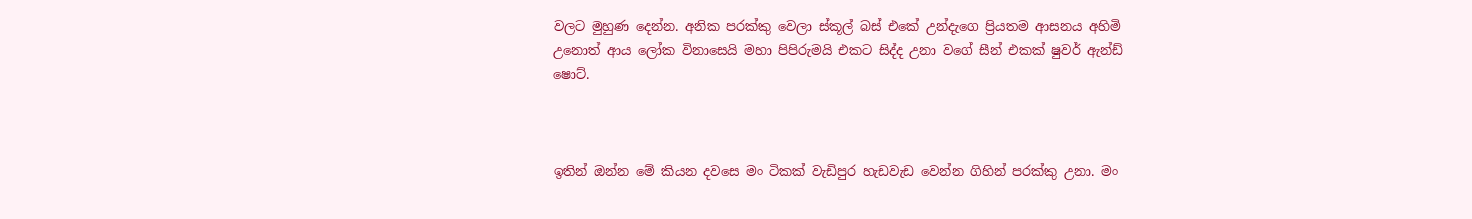වලට මුහුණ දෙන්න. අනික පරක්කු වෙලා ස්කූල් බස් එකේ උන්දැගෙ ප්‍රියතම ආසනය අහිමි උනොත් ආය ලෝක විනාසෙයි මහා පිපිරුමයි එකට සිද්ද උනා වගේ සීන් එකක් ෂුවර් ඇන්ඩ් ෂොට්.



ඉතින් ඔන්න මේ කියන දවසෙ මං ටිකක් වැඩිපුර හැඩවැඩ වෙන්න ගිහින් පරක්කු උනා. මං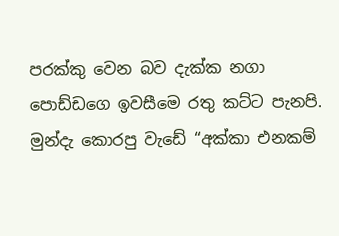පරක්කු වෙන බව දැක්ක නගා පොඩ්ඩගෙ ඉවසීමෙ රතු කට්ට පැනපි. මුන්දැ කොරපු වැඩේ “අක්කා එනකම්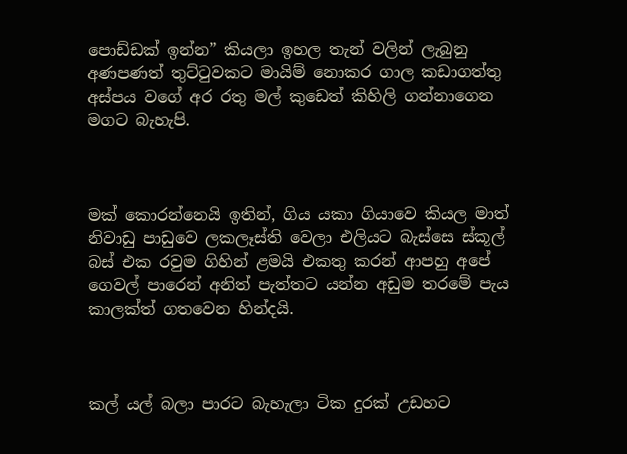පොඩ්ඩක් ඉන්න” කියලා ඉහල තැන් වලින් ලැබුනු අණපණත් තුට්ටුවකට මායිම් නොකර ගාල කඩාගත්තු අස්පය වගේ අර රතු මල් කුඩෙත් කිහිලි ගන්නාගෙන මගට බැහැපි.



මක් කොරන්නෙයි ඉතින්, ගිය යකා ගියාවෙ කියල මාත් නිවාඩු පාඩුවෙ ලකලෑස්ති වෙලා එලියට බැස්සෙ ස්කූල් බස් එක රවුම ගිහින් ළමයි එකතු කරන් ආපහු අපේ ගෙවල් පාරෙන් අනිත් පැත්තට යන්න අඩුම තරමේ පැය කාලක්ත් ගතවෙන හින්දයි.



කල් යල් බලා පාරට බැහැලා ටික දුරක් උඩහට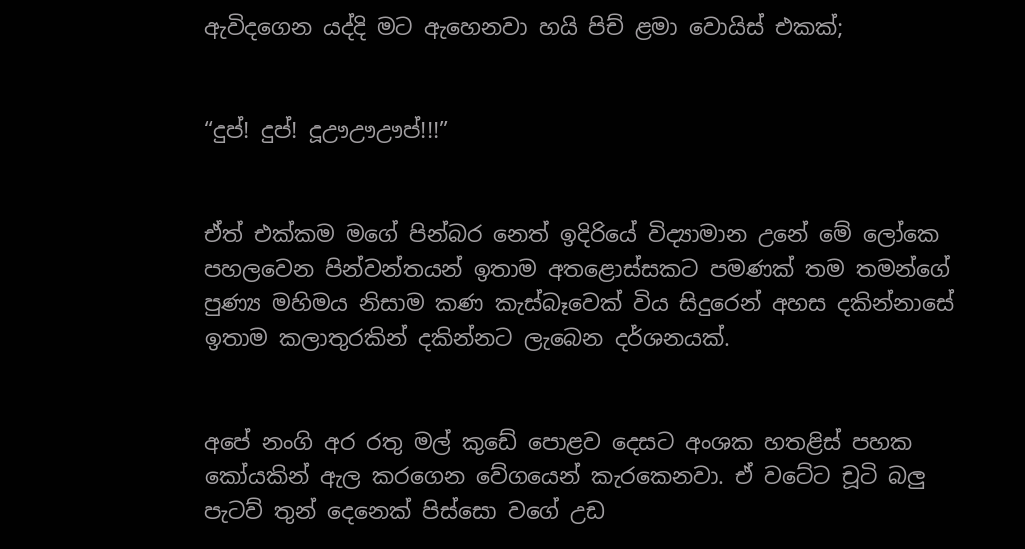ඇවිදගෙන යද්දි මට ඇහෙනවා හයි පිච් ළමා වොයිස් එකක්;


“දුප්! දුප්! දූඌඌඌප්!!!”


ඒත් එක්කම මගේ පින්බර නෙත් ඉදිරියේ විද්‍යාමාන උනේ මේ ලෝකෙ පහලවෙන පින්වන්තයන් ඉතාම අතළොස්සකට පමණක් තම තමන්ගේ පුණ්‍ය මහිමය නිසාම කණ කැස්බෑවෙක් විය සිදුරෙන් අහස දකින්නාසේ ඉතාම කලාතුරකින් දකින්නට ලැබෙන දර්ශනයක්.


අපේ නංගි අර රතු මල් කුඩේ පොළව දෙසට අංශක හතළිස් පහක කෝයකින් ඇල කරගෙන වේගයෙන් කැරකෙනවා. ඒ වටේට චූටි බලු පැටව් තුන් දෙනෙක් පිස්සො වගේ උඩ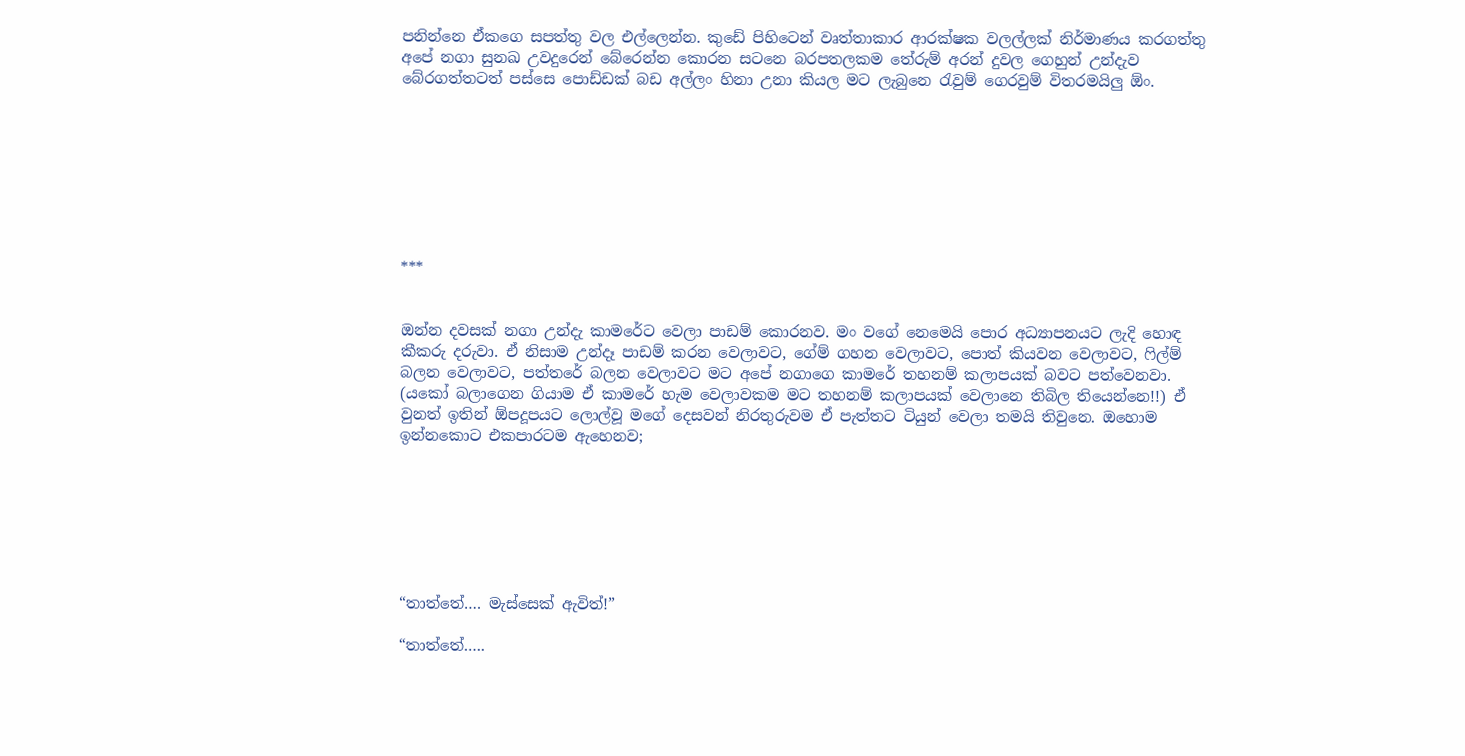පනින්නෙ ඒකගෙ සපත්තු වල එල්ලෙන්න. කුඩේ පිහිටෙන් වෘත්තාකාර ආරක්ෂක වලල්ලක් නිර්මාණය කරගත්තු අපේ නගා සුනඛ උවදුරෙන් බේරෙන්න කොරන සටනෙ බරපතලකම තේරුම් අරන් දුවල ගෙහුන් උන්දැව බේරගත්තටත් පස්සෙ පොඩ්ඩක් බඩ අල්ලං හිනා උනා කියල මට ලැබුනෙ රැවුම් ගෙරවුම් විතරමයිලු ඕං.








***


ඔන්න දවසක් නගා උන්දැ කාමරේට වෙලා පාඩම් කොරනව. මං වගේ නෙමෙයි පොර අධ්‍යාපනයට ලැදි හොඳ කීකරු දරුවා. ඒ නිසාම උන්දෑ පාඩම් කරන වෙලාවට, ගේම් ගහන වෙලාවට, පොත් කියවන වෙලාවට, ෆිල්ම් බලන වෙලාවට, පත්තරේ බලන වෙලාවට මට අපේ නගාගෙ කාමරේ තහනම් කලාපයක් බවට පත්වෙනවා. (යකෝ බලාගෙන ගියාම ඒ කාමරේ හැම වෙලාවකම මට තහනම් කලාපයක් වෙලානෙ තිබිල තියෙන්නෙ!!) ඒ වුනත් ඉතින් ඕපදූපයට ලොල්වූ මගේ දෙසවන් නිරතුරුවම ඒ පැත්තට ටියුන් වෙලා තමයි තිවුනෙ. ඔහොම ඉන්නකොට එකපාරටම ඇහෙනව;







“තාත්තේ…. මැස්සෙක් ඇවිත්!”

“තාත්තේ…..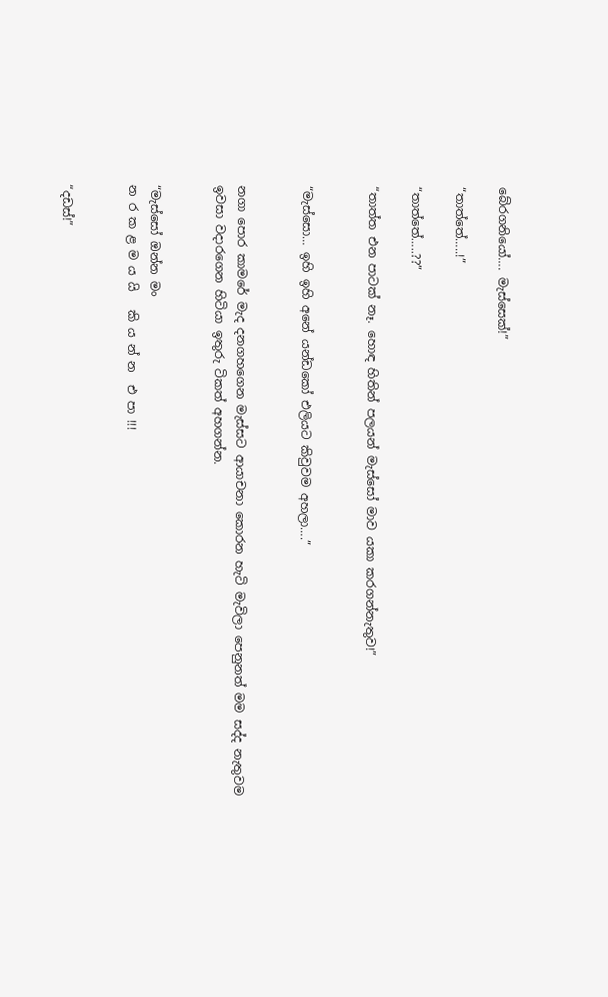බේරගනියෝ…. මැස්සෙක්!”

“තාත්තේ…..!”

“තාත්තේ…..??”

“තාත්ත එන පාටක් නෑ. හොඳ හිතින් පලයන් මැස්සෝ මාව යකා කරගන්නැතුව!”


“මැස්සො… ඉහි ඉහි අනේ යන්ඩකෝ එලියට කිවුවම අහලා….”


නගා පොර කාමරේ මැද දනගහගෙන මැස්සට ආයාචනා කොරන හැටි මැවිලා පෙනුනත් මම සද්ද නැතුවම ඉවසා වදාරගෙන හිටියා ඉතුරු ටිකත් අහගන්න.


“මැස්සෝ ඔන්න මං
න ර ක ළ ම ය යි   කි ය න් න  එ පා !!!


“දඩස්!”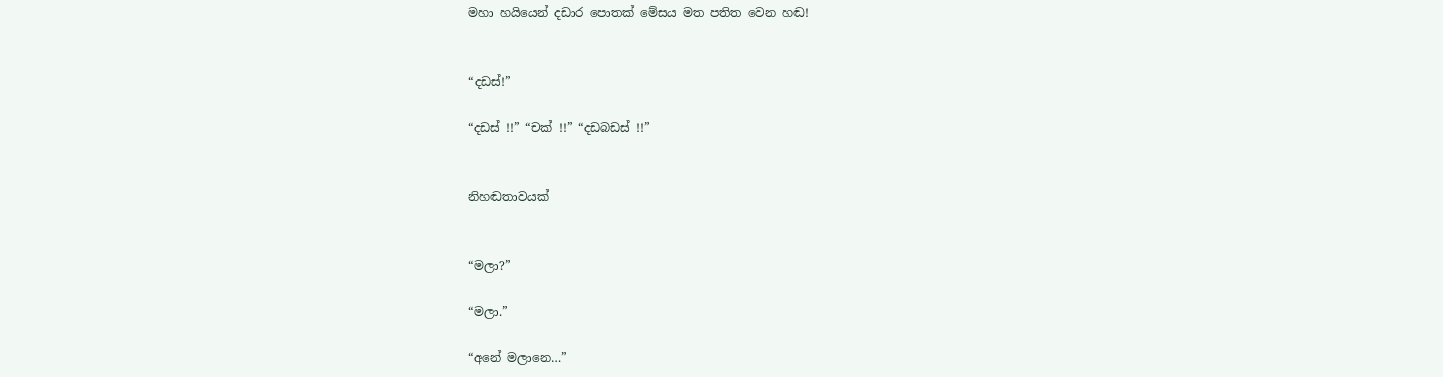මහා හයියෙන් දඩාර පොතක් මේසය මත පතිත වෙන හඬ!


“දඩස්!”

“දඩස් !!” “චක් !!” “දඩබඩස් !!”


නිහඬතාවයක්


“මලා?”

“මලා.”

“අනේ මලානෙ…”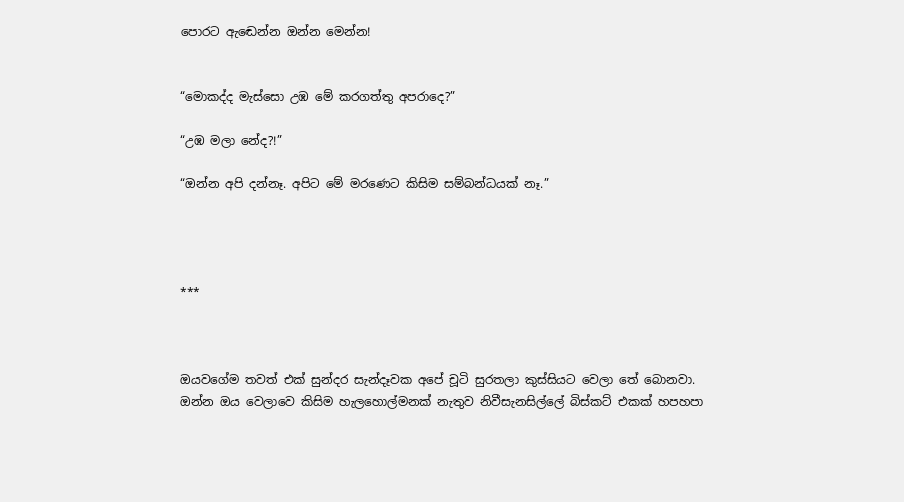පොරට ඇඬෙන්න ඔන්න මෙන්න!


“මොකද්ද මැස්සො උඹ මේ කරගත්තු අපරාදෙ?”

“උඹ මලා නේද?!”

“ඔන්න අපි දන්නෑ. අපිට මේ මරණෙට කිසිම සම්බන්ධයක් නෑ.”




***



ඔයවගේම තවත් එක් සුන්දර සැන්දෑවක අපේ චූටි සුරතලා කුස්සියට වෙලා තේ බොනවා.  ඔන්න ඔය වෙලාවෙ කිසිම හැලහොල්මනක් නැතුව නිවීසැනසිල්ලේ බිස්කට් එකක් හපහපා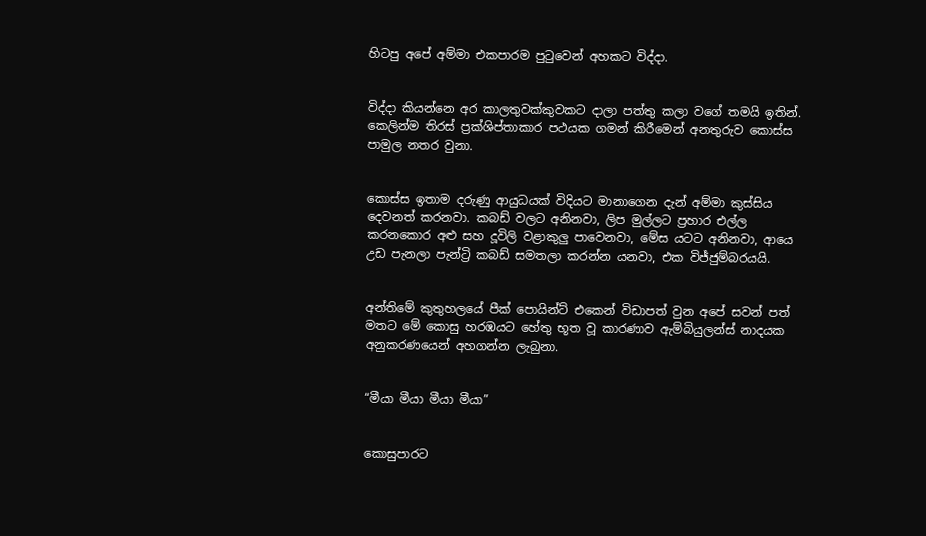හිටපු අපේ අම්මා එකපාරම පුටුවෙන් අහකට විද්දා.


විද්දා කියන්නෙ අර කාලතුවක්කුවකට දාලා පත්තු කලා වගේ තමයි ඉතින්. කෙලින්ම තිරස් ප්‍රක්ශිප්තාකාර පථයක ගමන් කිරීමෙන් අනතුරුව කොස්ස පාමුල නතර වුනා.


කොස්ස ඉතාම දරුණු ආයුධයක් විදියට මානාගෙන දැන් අම්මා කුස්සිය දෙවනත් කරනවා. කබඩ් වලට අනිනවා, ලිප මුල්ලට ප්‍රහාර එල්ල කරනකොර අළු සහ දූවිලි වළාකුලු පාවෙනවා, මේස යටට අනිනවා, ආයෙ උඩ පැනලා පැන්ට්‍රි කබඩ් සමතලා කරන්න යනවා, එක විජ්ජුම්බරයයි.


අන්තිමේ කුතුහලයේ පීක් පොයින්ට් එකෙන් විඩාපත් වුන අපේ සවන් පත් මතට මේ කොසු හරඹයට හේතු භූත වූ කාරණාව ඇම්බියුලන්ස් නාදයක අනුකරණයෙන් අහගන්න ලැබුනා.


“මීයා මීයා මීයා මීයා”


කොසුපාරට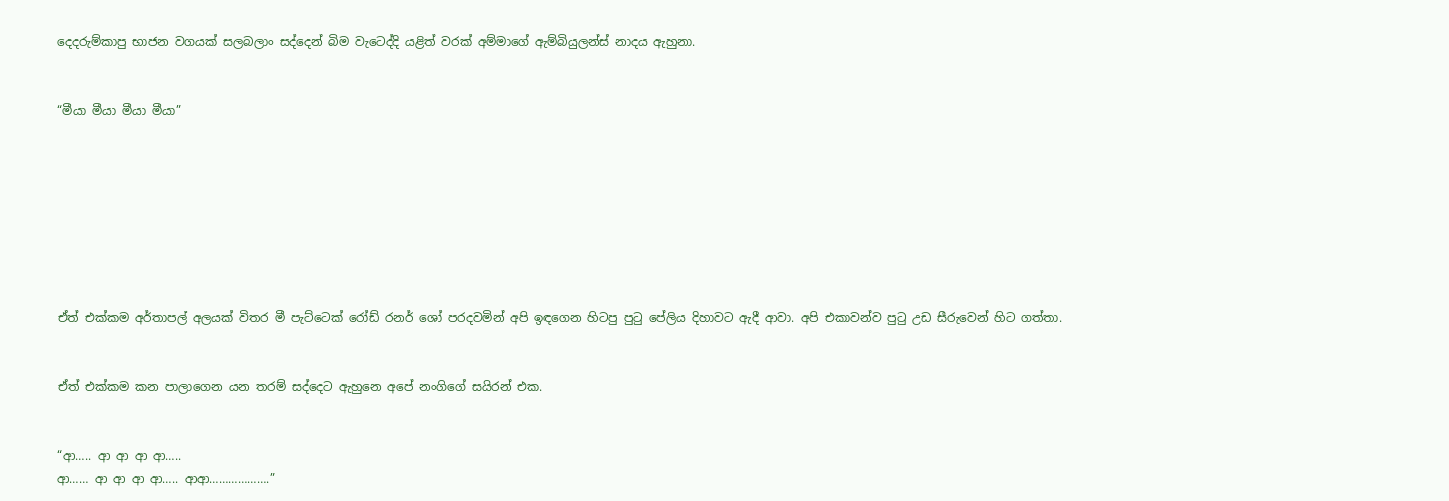දෙදරුම්කාපු භාජන වගයක් සලබලාං සද්දෙන් බිම වැටෙද්දි යළිත් වරක් අම්මාගේ ඇම්බියුලන්ස් නාදය ඇහුනා.


“මීයා මීයා මීයා මීයා”








ඒත් එක්කම අර්තාපල් අලයක් විතර මී පැට්ටෙක් රෝඩ් රනර් ශෝ පරදවමින් අපි ඉඳගෙන හිටපු පුටු පේලිය දිහාවට ඇදී ආවා. අපි එකාවන්ව පුටු උඩ සීරුවෙන් හිට ගත්තා.


ඒත් එක්කම කන පාලාගෙන යන තරම් සද්දෙට ඇහුනෙ අපේ නංගිගේ සයිරන් එක.


“ආ….. ආ ආ ආ ආ…..
ආ…… ආ ආ ආ ආ….. ආආ……………….”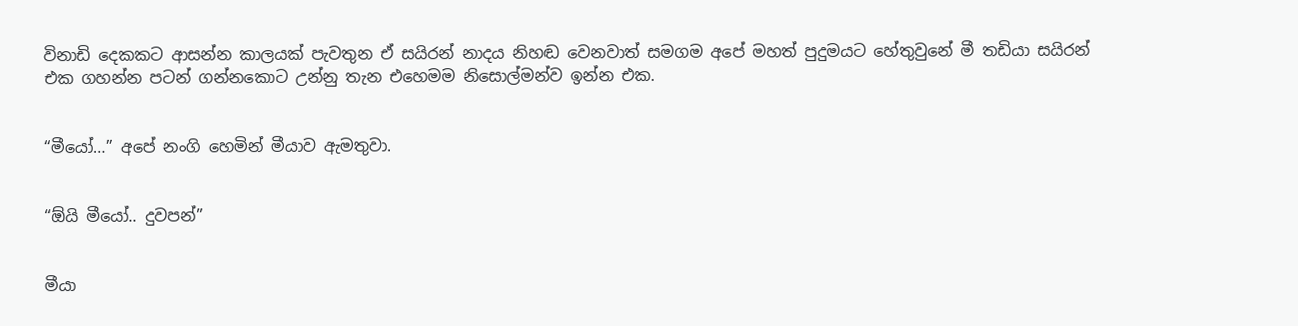විනාඩි දෙකකට ආසන්න කාලයක් පැවතුන ඒ සයිරන් නාදය නිහඬ වෙනවාත් සමගම අපේ මහත් පුදුමයට හේතුවුනේ මී තඩියා සයිරන් එක ගහන්න පටන් ගන්නකොට උන්නු තැන එහෙමම නිසොල්මන්ව ඉන්න එක.


“මීයෝ…” අපේ නංගි හෙමින් මීයාව ඇමතුවා.


“ඕයි මීයෝ.. දුවපන්”


මීයා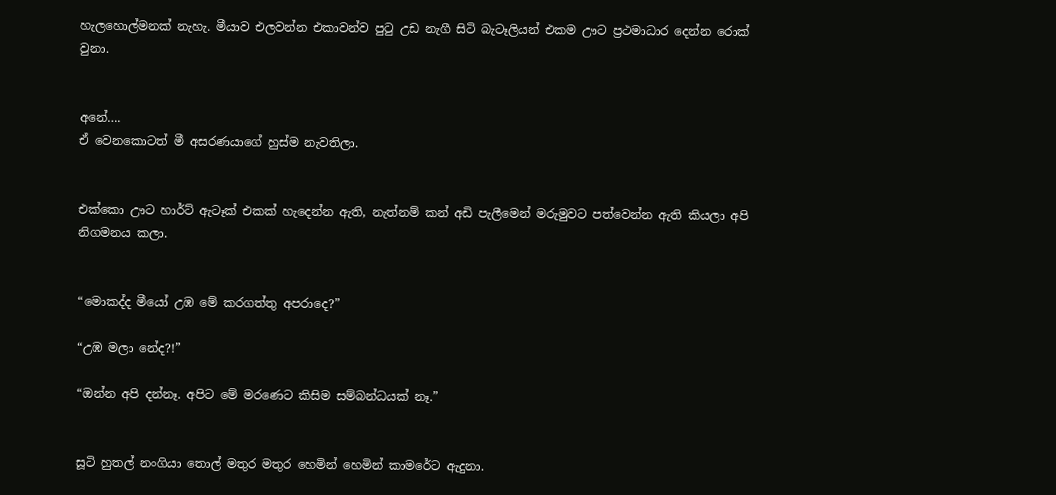හැලහොල්මනක් නැහැ. මීයාව එලවන්න එකාවන්ව පුටු උඩ නැගී සිටි බැටෑලියන් එකම ඌට ප්‍රථමාධාර දෙන්න රොක් වුනා.


අනේ….
ඒ වෙනකොටත් මී අසරණයාගේ හුස්ම නැවතිලා.


එක්කො ඌට හාර්ට් ඇටෑක් එකක් හැදෙන්න ඇති, නැත්නම් කන් අඩි පැලීමෙන් මරුමුවට පත්වෙන්න ඇති කියලා අපි නිගමනය කලා.


“මොකද්ද මීයෝ උඹ මේ කරගත්තු අපරාදෙ?”

“උඹ මලා නේද?!”

“ඔන්න අපි දන්නෑ. අපිට මේ මරණෙට කිසිම සම්බන්ධයක් නෑ.”


සූටි හුතල් නංගියා තොල් මතුර මතුර හෙමින් හෙමින් කාමරේට ඇදුනා.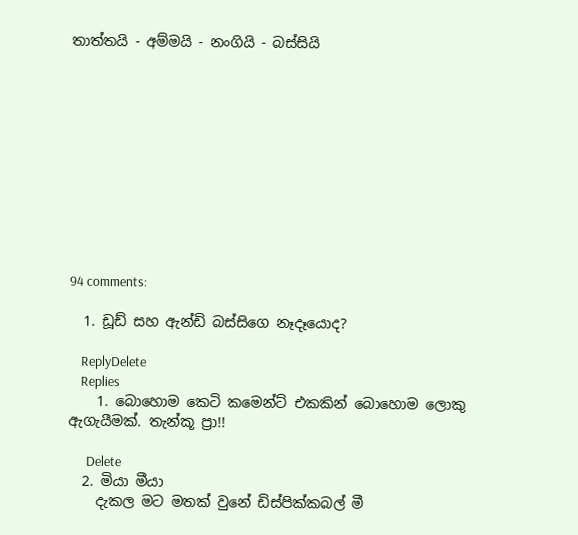තාත්තයි - අම්මයි - නංගියි - බස්සියි











94 comments:

  1. ඩූඩ් සහ ඇන්ඩි බස්සිගෙ නෑදෑයොද?

    ReplyDelete
    Replies
    1. බොහොම කෙටි කමෙන්ට් එකකින් බොහොම ලොකු ඇගැයීමක්. තැන්කූ ප්‍රා!!

      Delete
  2. මියා මීයා
    දැකල මට මතක් වුනේ ඩිස්පික්කබල් මී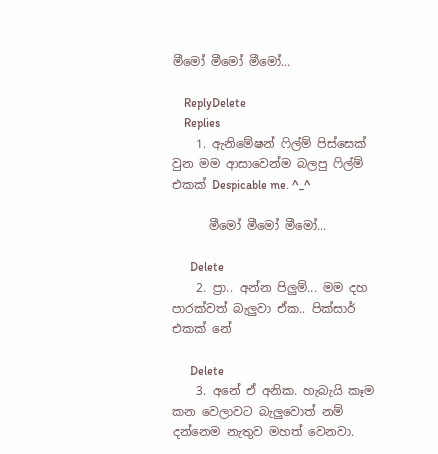මීමෝ මීමෝ මීමෝ...

    ReplyDelete
    Replies
    1. ඇනිමේෂන් ෆිල්ම් පිස්සෙක් වුන මම ආසාවෙන්ම බලපු ෆිල්ම් එකක් Despicable me. ^_^

      මීමෝ මීමෝ මීමෝ...

      Delete
    2. ප්‍රා.. අන්න පිලුම්... මම දහ පාරක්වත් බැලුවා ඒක.. පික්සාර් එකක් නේ

      Delete
    3. අනේ ඒ අනික. හැබැයි කෑම කන වෙලාවට බැලුවොත් නම් දන්නෙම නැතුව මහත් වෙනවා.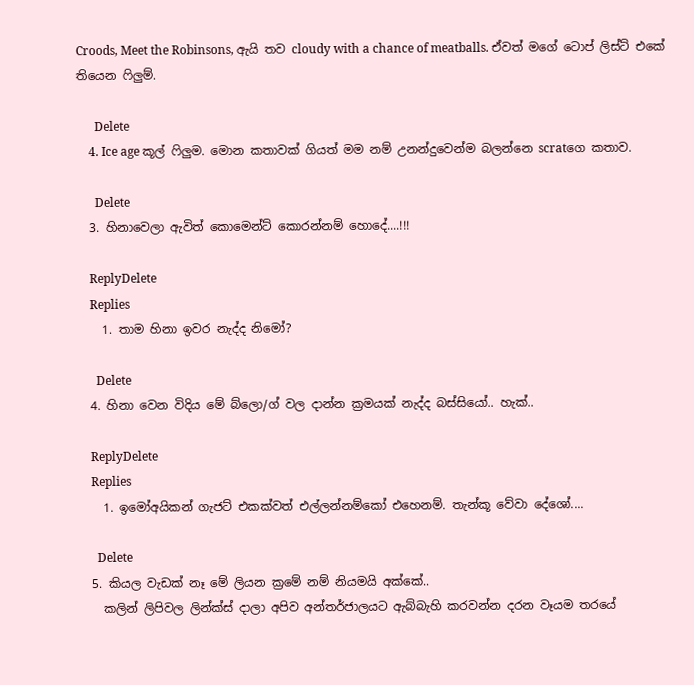Croods, Meet the Robinsons, ඇයි තව cloudy with a chance of meatballs. ඒවත් මගේ ටොප් ලිස්ට් එකේ තියෙන ෆිලුම්.

      Delete
    4. Ice age කූල් ෆිලුම. මොන කතාවක් ගියත් මම නම් උනන්දුවෙන්ම බලන්නෙ scratගෙ කතාව.

      Delete
  3. හිනාවෙලා ඇවිත් කොමෙන්ට් කොරන්නම් හොදේ....!!!

    ReplyDelete
    Replies
    1. තාම හිනා ඉවර නැද්ද නිමෝ?

      Delete
  4. හිනා වෙන විදිය මේ බ්ලො/ග් වල දාන්න ක්‍රමයක් නැද්ද බස්සියෝ.. හැක්..

    ReplyDelete
    Replies
    1. ඉමෝඅයිකන් ගැජට් එකක්වත් එල්ලන්නම්කෝ එහෙනම්. තැන්කූ වේවා දේශෝ....

      Delete
  5. කියල වැඩක් නෑ මේ ලියන ක්‍රමේ නම් නියමයි අක්කේ..
    කලින් ලිපිවල ලින්ක්ස් දාලා අපිව අන්තර්ජාලයට ඇබ්බැහි කරවන්න දරන වෑයම තරයේ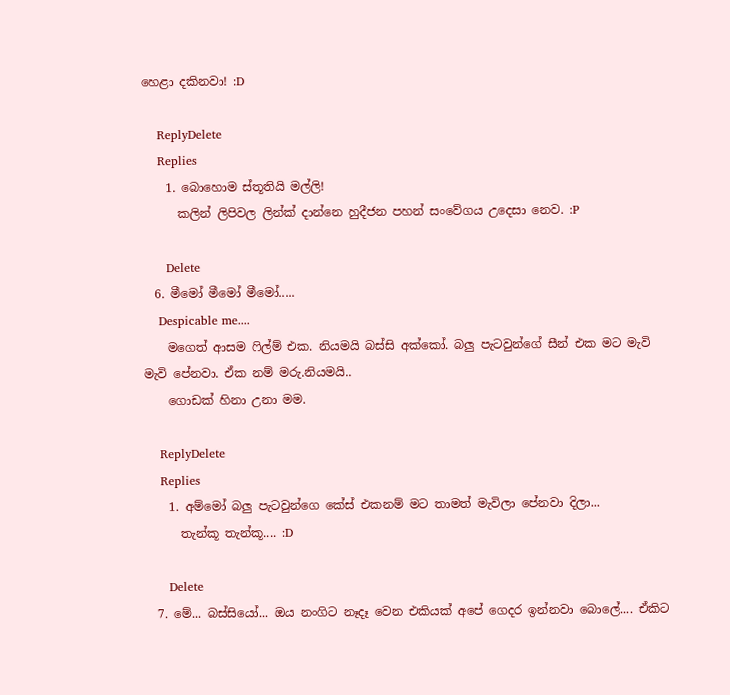හෙළා දකිනවා! :D

    ReplyDelete
    Replies
    1. බොහොම ස්තූතියි මල්ලි!
      කලින් ලිපිවල ලින්ක් දාන්නෙ හුදීජන පහන් සංවේගය උදෙසා නෙව. :P

      Delete
  6. මීමෝ මීමෝ මීමෝ.....
    Despicable me....
    මගෙත් ආසම ෆිල්ම් එක. නියමයි බස්සි අක්කෝ. බලු පැටවුන්ගේ සීන් එක මට මැවි මැවි පේනවා. ඒක නම් මරු.නියමයි..
    ගොඩක් හිනා උනා මම.

    ReplyDelete
    Replies
    1. අම්මෝ බලු පැටවුන්ගෙ කේස් එකනම් මට තාමත් මැවිලා පේනවා දිලා...
      තැන්කූ තැන්කූ.... :D

      Delete
  7. මේ... බස්සියෝ... ඔය නංගිට නෑදෑ වෙන එකියක් අපේ ගෙදර ඉන්නවා බොලේ.... ඒකිට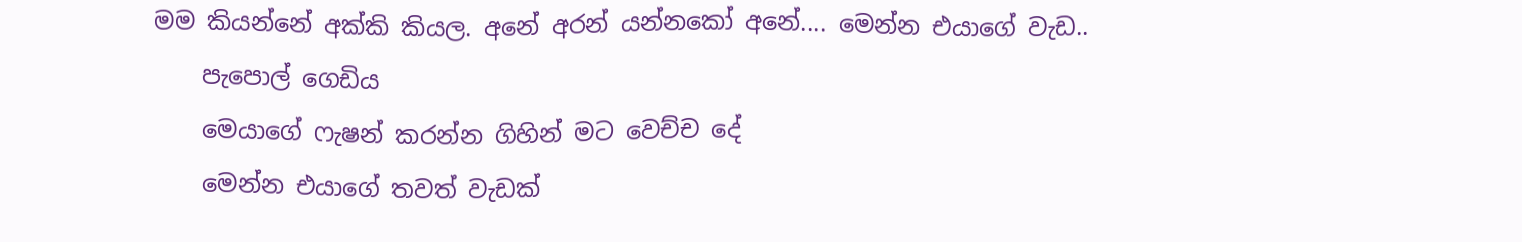මම කියන්නේ අක්කි කියල. අනේ අරන් යන්නකෝ අනේ.... මෙන්න එයාගේ වැඩ..
    පැපොල් ගෙඩිය
    මෙයාගේ ෆැෂන් කරන්න ගිහින් මට වෙච්ච දේ
    මෙන්න එයාගේ තවත් වැඩක්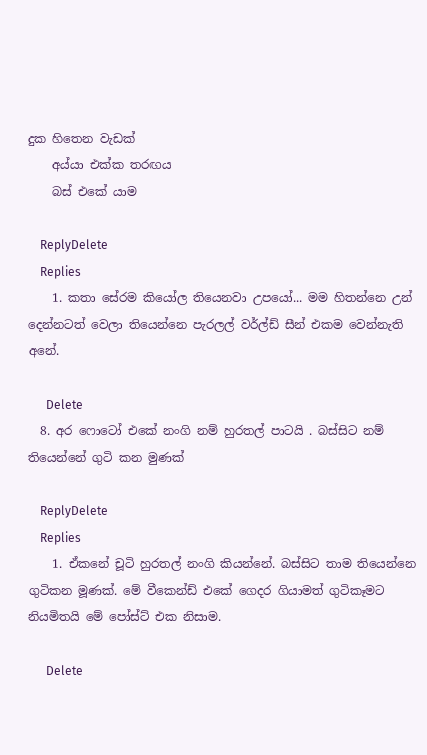දුක හිතෙන වැඩක්
    අය්යා එක්ක තරඟය
    බස් එකේ යාම

    ReplyDelete
    Replies
    1. කතා සේරම කියෝල තියෙනවා උපයෝ... මම හිතන්නෙ උන් දෙන්නටත් වෙලා තියෙන්නෙ පැරලල් වර්ල්ඩ් සීන් එකම වෙන්නැති අනේ.

      Delete
  8. අර ෆොටෝ එකේ නංගි නම් හුරතල් පාටයි . බස්සිට නම් තියෙන්නේ ගුටි කන මුණක්

    ReplyDelete
    Replies
    1. ඒකනේ චූටි හුරතල් නංගි කියන්නේ. බස්සිට තාම තියෙන්නෙ ගුටිකන මූණක්. මේ වීකෙන්ඩ් එකේ ගෙදර ගියාමත් ගුටිකෑමට නියමිතයි මේ පෝස්ට් එක නිසාම.

      Delete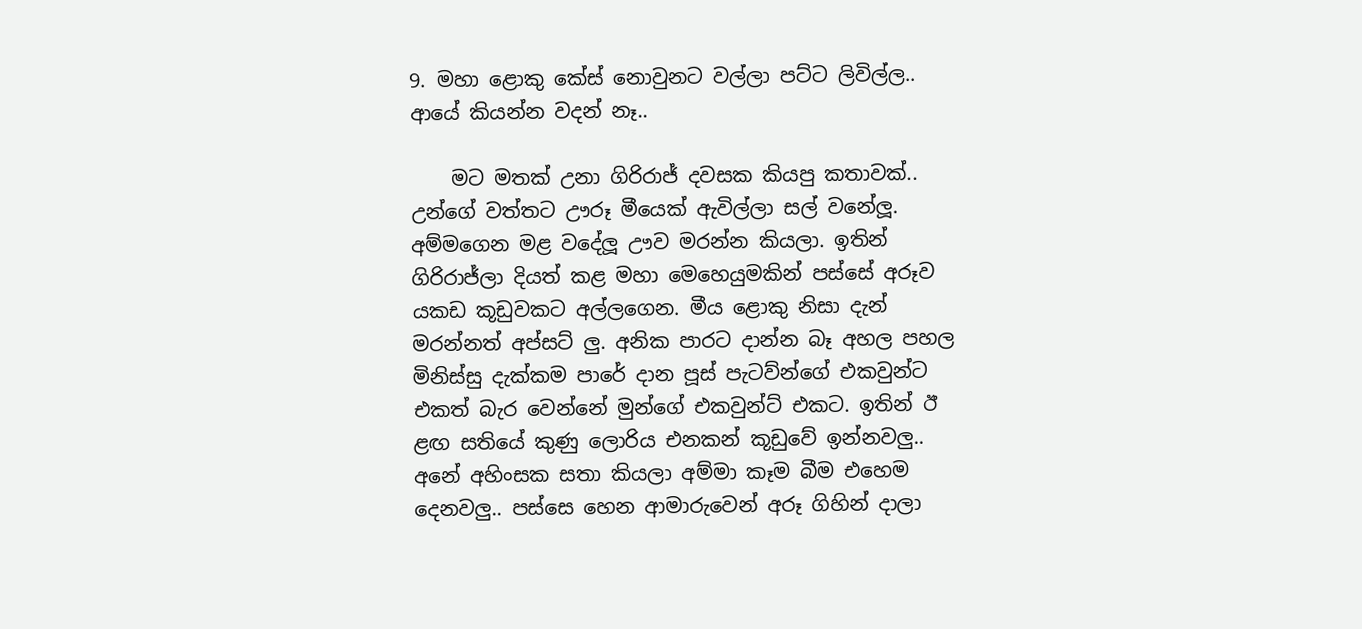9. මහා ළොකු කේස් නොවුනට වල්ලා පට්ට ලිවිල්ල.. ආයේ කියන්න වදන් නෑ..

    මට මතක් උනා ගිරිරාජ් දවසක කියපු කතාවක්.. උන්ගේ වත්තට ඌරූ මීයෙක් ඇවිල්ලා සල් වනේලූ. අම්මගෙන මළ වදේලූ ඌව මරන්න කියලා. ඉතින් ගිරිරාජ්ලා දියත් කළ මහා මෙහෙයුමකින් පස්සේ අරූව යකඩ කූඩුවකට අල්ලගෙන. මීය ළොකු නිසා දැන් මරන්නත් අප්සට් ලු. අනික පාරට දාන්න බෑ අහල පහල මිනිස්සු දැක්කම පාරේ දාන පූස් පැටව්න්ගේ එකවුන්ට එකත් බැර වෙන්නේ මුන්ගේ එකවුන්ට් එකට. ඉතින් ඊ ළඟ සතියේ කුණු ලොරිය එනකන් කූඩුවේ ඉන්නවලු.. අනේ අහිංසක සතා කියලා අම්මා කෑම බීම එහෙම දෙනවලු.. පස්සෙ හෙන ආමාරුවෙන් අරූ ගිහින් දාලා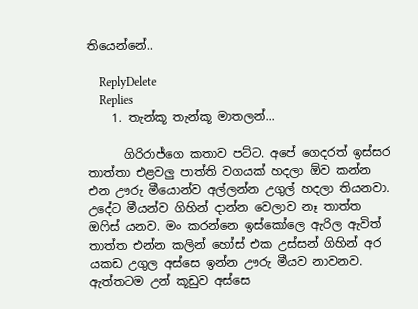තියෙන්නේ..

    ReplyDelete
    Replies
    1. තැන්කූ තැන්කූ මාතලන්...

      ගිරිරාජ්ගෙ කතාව පට්ට. අපේ ගෙදරත් ඉස්සර තාත්තා එළවලු පාත්ති වගයක් හදලා ඕව කන්න එන ඌරු මීයොන්ව අල්ලන්න උගුල් හදලා තියනවා. උදේට මීයන්ව ගිහින් දාන්න වෙලාව නෑ තාත්ත ඔෆිස් යනව. මං කරන්නෙ ඉස්කෝලෙ ඇරිල ඇවිත් තාත්ත එන්න කලින් හෝස් එක උස්සන් ගිහින් අර යකඩ උගුල අස්සෙ ඉන්න ඌරු මීයව නාවනව. ඇත්තටම උන් කූඩුව අස්සෙ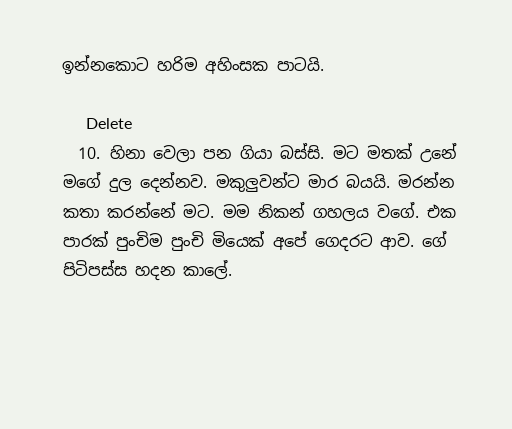ඉන්නකොට හරිම අහිංසක පාටයි.

      Delete
  10. හිනා වෙලා පන ගියා බස්සි. මට මතක් උනේ මගේ දුල දෙන්නව. මකුලුවන්ට මාර බයයි. මරන්න කතා කරන්නේ මට. මම නිකන් ගහලය වගේ. එක පාරක් පුංචිම පුංචි මියෙක් අපේ ගෙදරට ආව. ගේ පිටිපස්ස හදන කාලේ.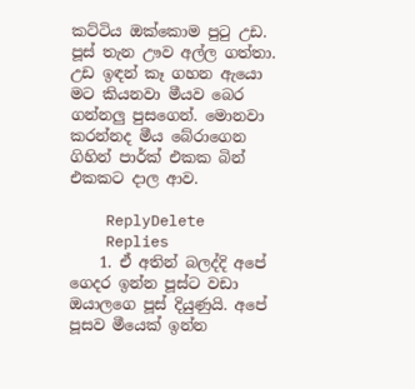කට්ටිය ඔක්කොම පුටු උඩ. පූස් තැන ඌව අල්ල ගත්තා. උඩ ඉඳන් කෑ ගහන ඇයො මට කියනවා මීයව බෙර ගන්නලු පුසගෙන්. මොනවා කරන්නද මීය බේරාගෙන ගිහින් පාර්ක් එකක බින් එකකට දාල ආව.

    ReplyDelete
    Replies
    1. ඒ අතින් බලද්දි අපේ ගෙදර ඉන්න පූස්ට වඩා ඔයාලගෙ පූස් දියුණුයි. අපේ පූසව මීයෙක් ඉන්න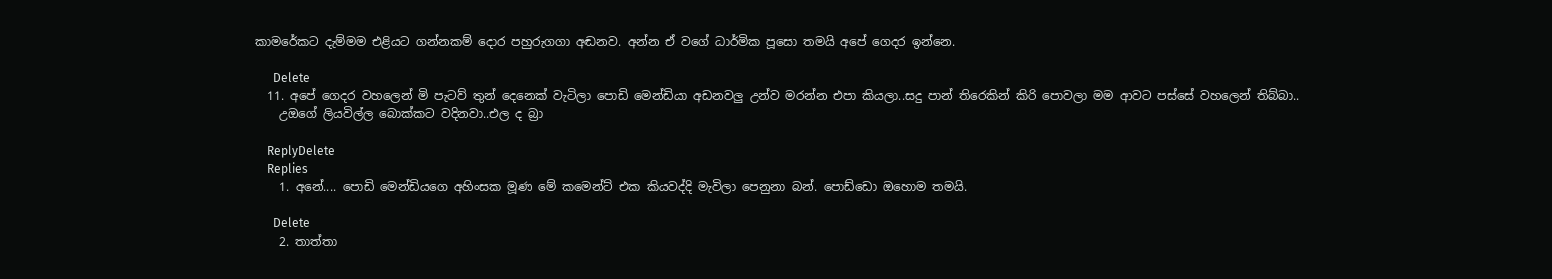කාමරේකට දැම්මම එළියට ගන්නකම් දොර පහුරුගගා අඬනව. අන්න ඒ වගේ ධාර්මික පූසො තමයි අපේ ගෙදර ඉන්නෙ.

      Delete
  11. අපේ ගෙදර වහලෙන් මි පැටව් තුන් දෙනෙක් වැටිලා පොඩි මෙන්ඩියා අඩනවලු උන්ව මරන්න එපා කියලා..සදු පාන් තිරෙකින් කිරි පොවලා මම ආවට පස්සේ වහලෙන් තිබ්බා..
    උඔගේ ලියවිල්ල බොක්කට වදිනවා..එල ද බ්‍රා

    ReplyDelete
    Replies
    1. අනේ.... පොඩි මෙන්ඩියගෙ අහිංසක මූණ මේ කමෙන්ට් එක කියවද්දි මැවිලා පෙනුනා බන්. පොඩ්ඩො ඔහොම තමයි.

      Delete
    2. තාත්තා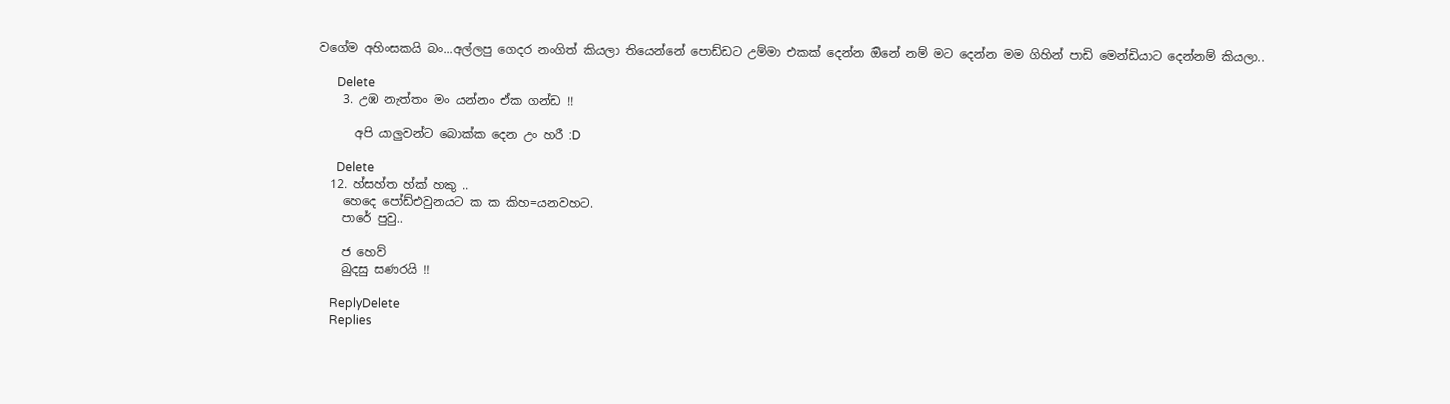වගේම අහිංසකයි බං...අල්ලපු ගෙදර නංගිත් කියලා තියෙන්නේ පොඩ්ඩට උම්මා එකක් දෙන්න ඔිනේ නම් මට දෙන්න මම ගිහින් පාඩි මෙන්ඩියාට දෙන්නම් කියලා..

      Delete
    3. උඹ නැත්‍තං මං යන්නං ඒක ගන්ඩ !!

      අපි යාලුවන්ට බොක්ක දෙන උං හරී :D

      Delete
  12. හ්සහ්ත හ්ක් හකු ..
    හෙදෙ පෝඩ්එවුනයට ක ක කිහ=යනවහට.
    පාරේ පුවු..

    ජ හෙව්
    බුදසු සණරයි !!

    ReplyDelete
    Replies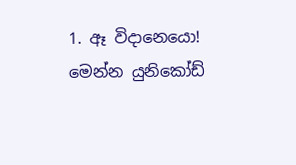1. ඈ විදානෙයො! මෙන්න යුනිකෝඩ්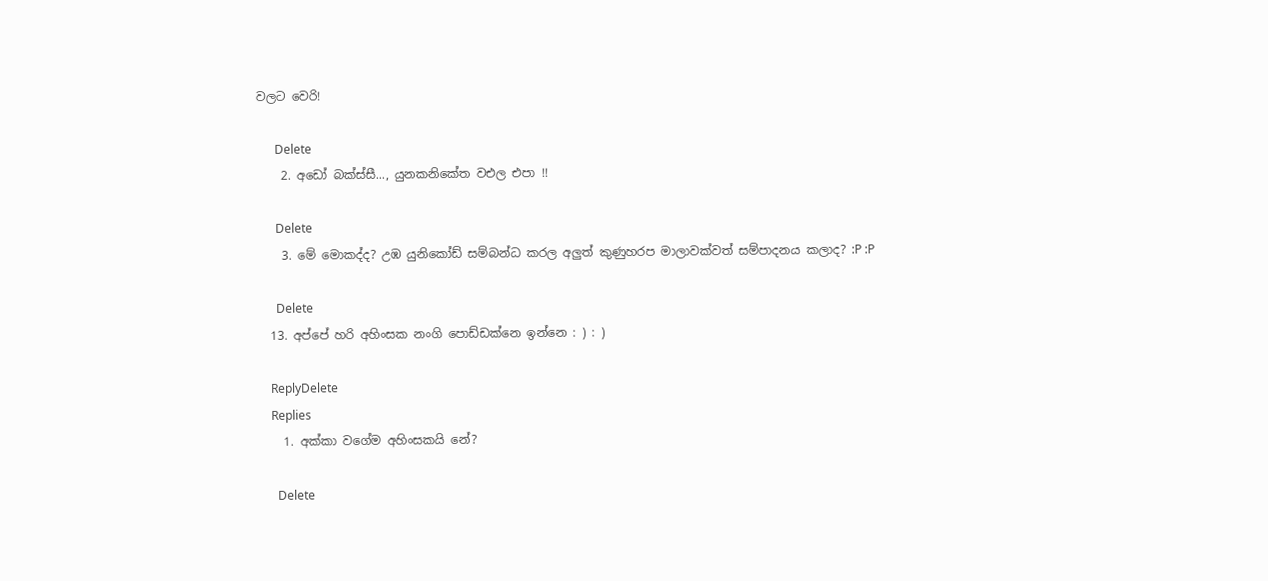වලට වෙරි!

      Delete
    2. අඩෝ බක්ස්සී..., යුනකනිකේත වඑල එපා !!

      Delete
    3. මේ මොකද්ද? උඹ යුනිකෝඩ් සම්බන්ධ කරල අලුත් කුණුහරප මාලාවක්වත් සම්පාදනය කලාද? :P :P

      Delete
  13. අප්පේ හරි අහිංසක නංගි පොඩ්ඩක්නෙ ඉන්නෙ : ) : )

    ReplyDelete
    Replies
    1. අක්කා වගේම අහිංසකයි නේ?

      Delete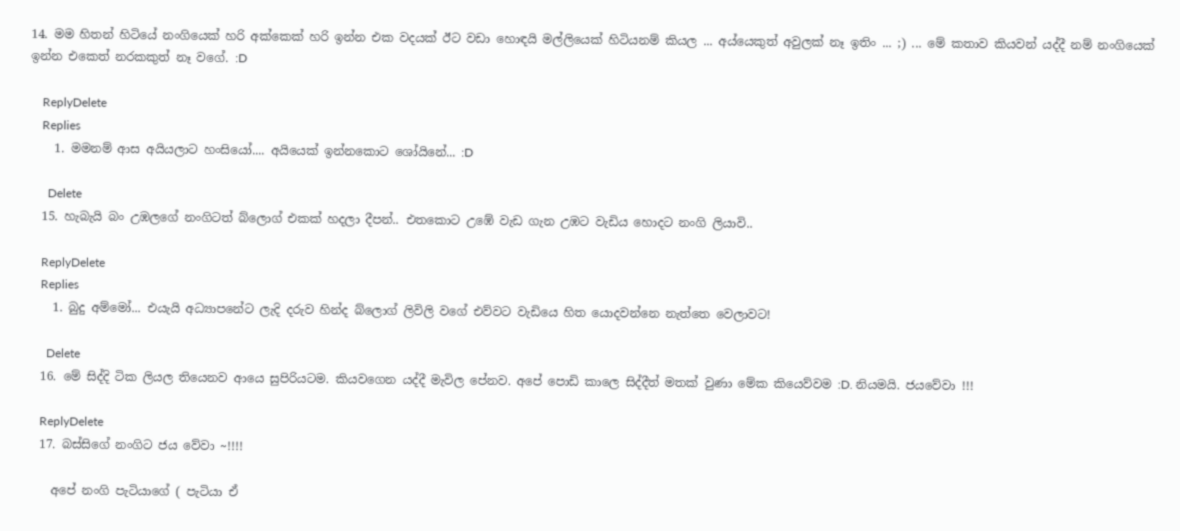14. මම හිතන් හිටියේ නංගියෙක් හරි අක්කෙක් හරි ඉන්න එක වදයක් ඊට වඩා හොඳයි මල්ලියෙක් හිටියනම් කියල ... අය්යෙකුත් අවුලක් නෑ ඉතිං ... ;) ... මේ කතාව කියවන් යද්දී නම් නංගියෙක් ඉන්න එකෙත් නරකකුත් නෑ වගේ. :D

    ReplyDelete
    Replies
    1. මමනම් ආස අයියලාට හංසියෝ.... අයියෙක් ඉන්නකොට ශෝයිනේ... :D

      Delete
  15. හැබැයි බං උඹලගේ නංගිටත් බ්ලොග් එකක් හදලා දීපන්.. එතකොට උඹේ වැඩ ගැන උඹට වැඩිය හොදට නංගි ලියාවි..

    ReplyDelete
    Replies
    1. බුදු අම්මෝ... එයැයි අධ්‍යාපනේට ලැදි දරුව හින්ද බ්ලොග් ලිවිලි වගේ එව්වට වැඩියෙ හිත යොදවන්නෙ නැත්තෙ වෙලාවට!

      Delete
  16. මේ සිද්දි ටික ලියල තියෙනව ආයෙ සුපිරියටම. කියවගෙන යද්දී මැවිල පේනව. අපේ පොඩි කාලෙ සිද්දීත් මතක් වුණා මේක කියෙව්වම :D. නියමයි. ජයවේවා !!!

    ReplyDelete
  17. බස්සිගේ නංගිට ජය වේවා ~!!!!

    අපේ නංගි පැටියාගේ ( පැටියා ඒ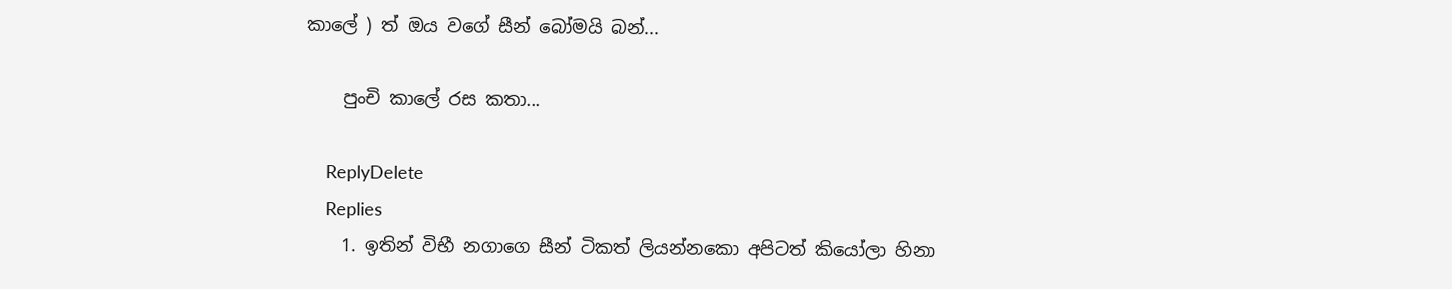කාලේ ) ත් ඔය වගේ සීන් බෝමයි බන්...

    පුංචි කාලේ රස කතා...

    ReplyDelete
    Replies
    1. ඉතින් විභී නගාගෙ සීන් ටිකත් ලියන්නකො අපිටත් කියෝලා හිනා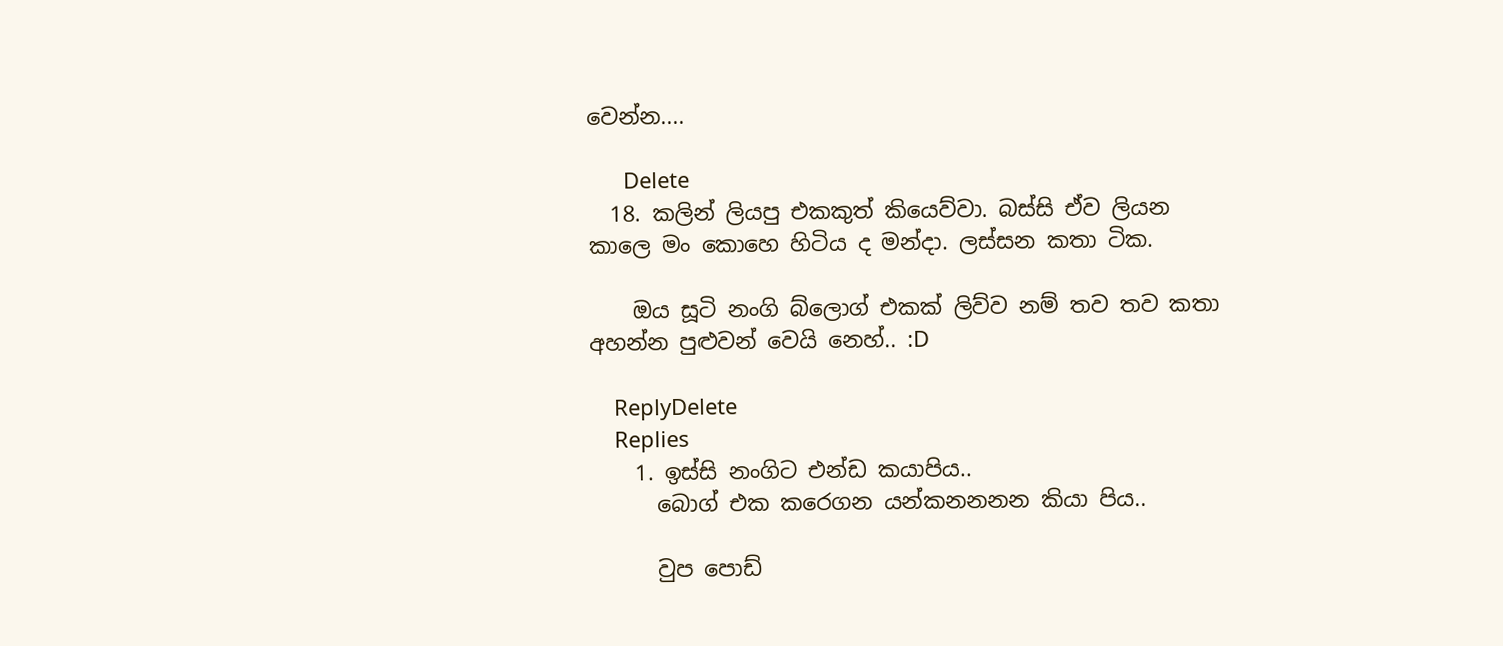වෙන්න....

      Delete
  18. කලින් ලියපු එකකුත් කියෙව්වා. බස්සි ඒව ලියන කාලෙ මං කොහෙ හිටිය ද මන්දා. ලස්සන කතා ටික.

    ඔය සූටි නංගි බ්ලොග් එකක් ලිව්ව නම් තව තව කතා අහන්න පුළුවන් වෙයි නෙහ්.. :D

    ReplyDelete
    Replies
    1. ඉස්සි නංගිට එන්ඩ කයාපිය..
      බොග් එක කරෙගන යන්කනනනන කියා පිය..

      වුප පොඩ්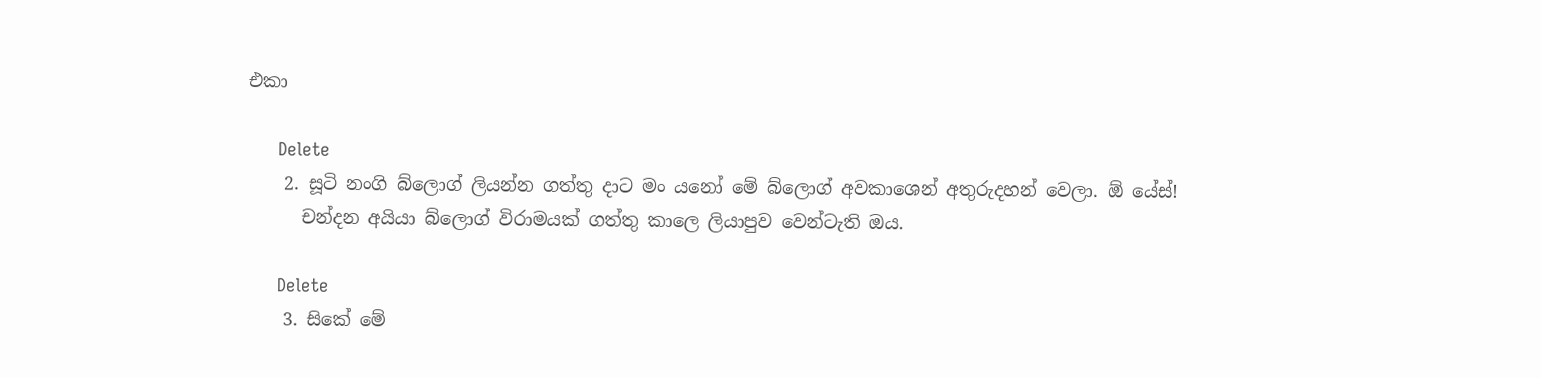එකා

      Delete
    2. සූටි නංගි බ්ලොග් ලියන්න ගත්තු දාට මං යනෝ මේ බ්ලොග් අවකාශෙන් අතුරුදහන් වෙලා. ඕ යේස්!
      චන්දන අයියා බ්ලොග් විරාමයක් ගත්තු කාලෙ ලියාපුව වෙන්ටැති ඔය.

      Delete
    3. සිකේ මේ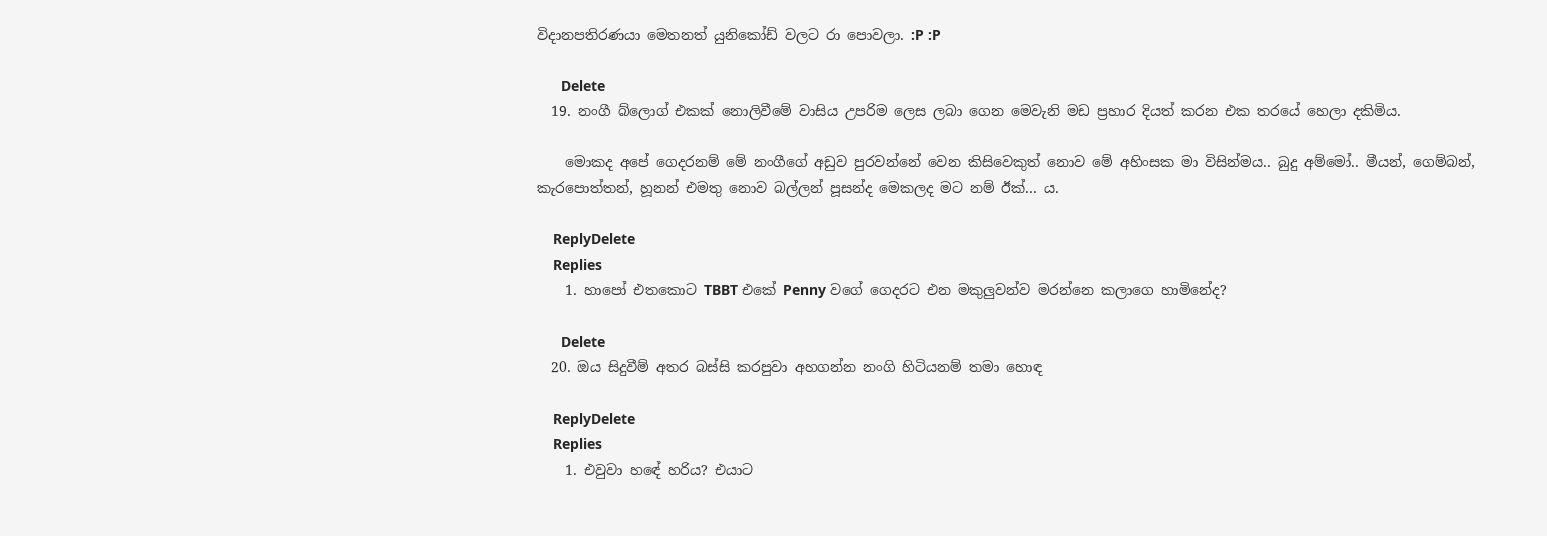විදානපතිරණයා මෙතනත් යුනිකෝඩ් වලට රා පොවලා. :P :P

      Delete
  19. නංගී බ්ලොග් එකක් නොලිවීමේ වාසිය උපරිම ලෙස ලබා ගෙන මෙවැනි මඩ ප්‍රහාර දියත් කරන එක තරයේ හෙලා දකිමිය.

    මොකද අපේ ගෙදරනම් මේ නංගීගේ අඩුව පුරවන්නේ වෙන කිසිවෙකුත් නොව මේ අහිංසක මා විසින්මය.. බුදු අම්මෝ.. මීයන්, ගෙම්බන්, කැරපොත්තන්, හූනන් එමතු නොව බල්ලන් පූසන්ද මෙකලද මට නම් ඊක්... ය.

    ReplyDelete
    Replies
    1. හාපෝ එතකොට TBBT එකේ Penny වගේ ගෙදරට එන මකුලුවන්ව මරන්නෙ කලාගෙ හාමිනේද?

      Delete
  20. ඔය සිදුවීම් අතර බස්සි කරපුවා අහගන්න නංගි හිටියනම් තමා හොඳ

    ReplyDelete
    Replies
    1. එවුවා හඳේ හරිය? එයාට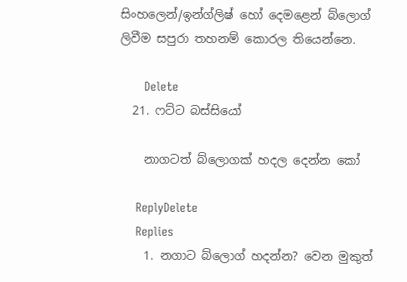සිංහලෙන්/ඉන්ග්ලිෂ් හෝ දෙමළෙන් බ්ලොග් ලිවීම සපුරා තහනම් කොරල තියෙන්නෙ.

      Delete
  21. ෆට්ට බස්සියෝ

    නාගටත් බ්ලොගක් හදල දෙන්න කෝ

    ReplyDelete
    Replies
    1. නගාට බ්ලොග් හදන්න? වෙන මුකුත්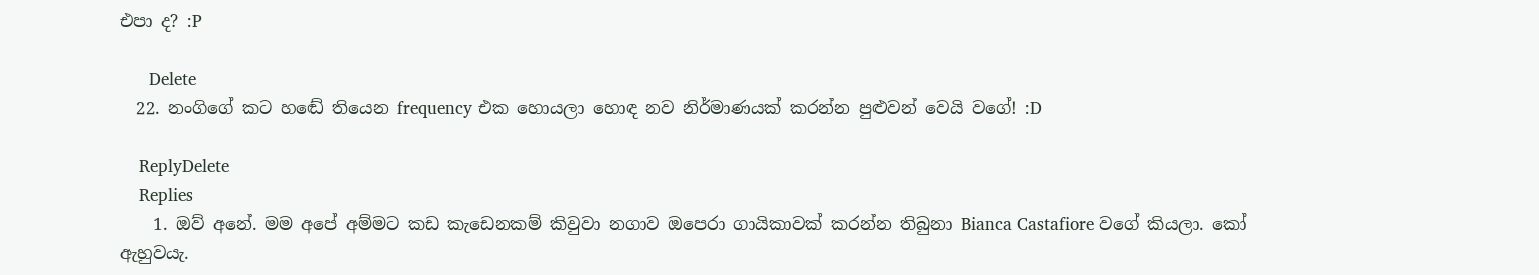එපා ද? :P

      Delete
  22. නංගිගේ කට හඬේ තියෙන frequency එක හොයලා හොඳ නව නිර්මාණයක් කරන්න පුළුවන් වෙයි වගේ! :D

    ReplyDelete
    Replies
    1. ඔව් අනේ. මම අපේ අම්මට කඩ කැඩෙනකම් කිවුවා නගාව ඔපෙරා ගායිකාවක් කරන්න තිබුනා Bianca Castafiore වගේ කියලා. කෝ ඇහුවයැ.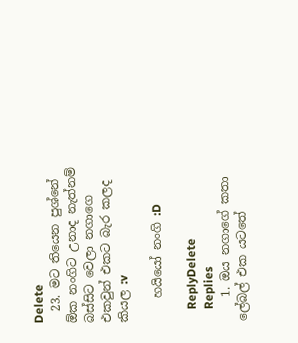Delete
  23. මට තියෙන පුශ්නේ ඕක නංගිට උනාද නැත්නම් බස්සිට වෙලා නගාගෙ එකවුන් එකට බැර කලද කියල :v

    හයියෝ නංගි :D

    ReplyDelete
    Replies
    1. ඔය නගාගේ කතා ලේබල් එක යටතේ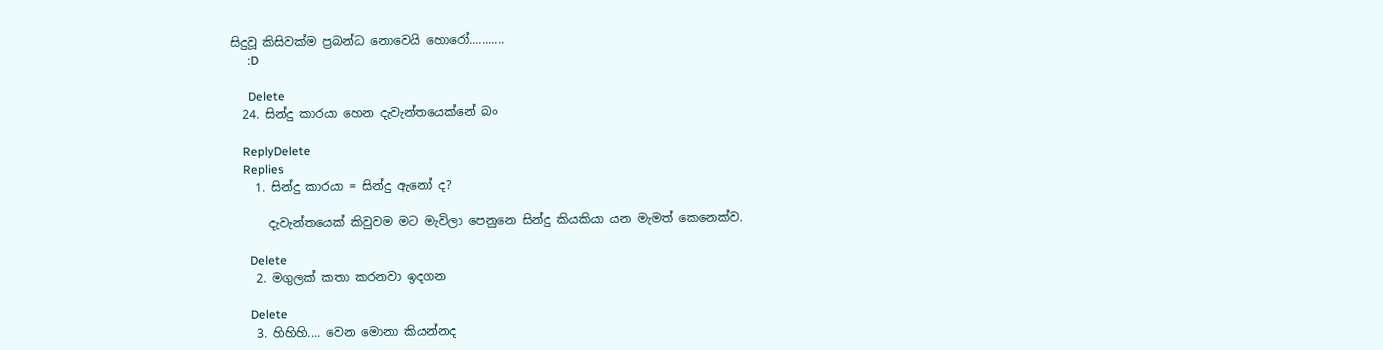සිදුවූ කිසිවක්ම ප්‍රබන්ධ නොවෙයි හොරෝ...........
      :D

      Delete
  24. සින්දු කාරයා හෙන දැවැන්තයෙක්නේ බං

    ReplyDelete
    Replies
    1. සින්දු කාරයා = සින්දු ඇනෝ ද?

      දැවැන්තයෙක් කිවුවම මට මැවිලා පෙනුනෙ සින්දු කියකියා යන මැමත් කෙනෙක්ව.

      Delete
    2. මගුලක් කතා කරනවා ඉදගන

      Delete
    3. හිහිහි.... වෙන මොනා කියන්නද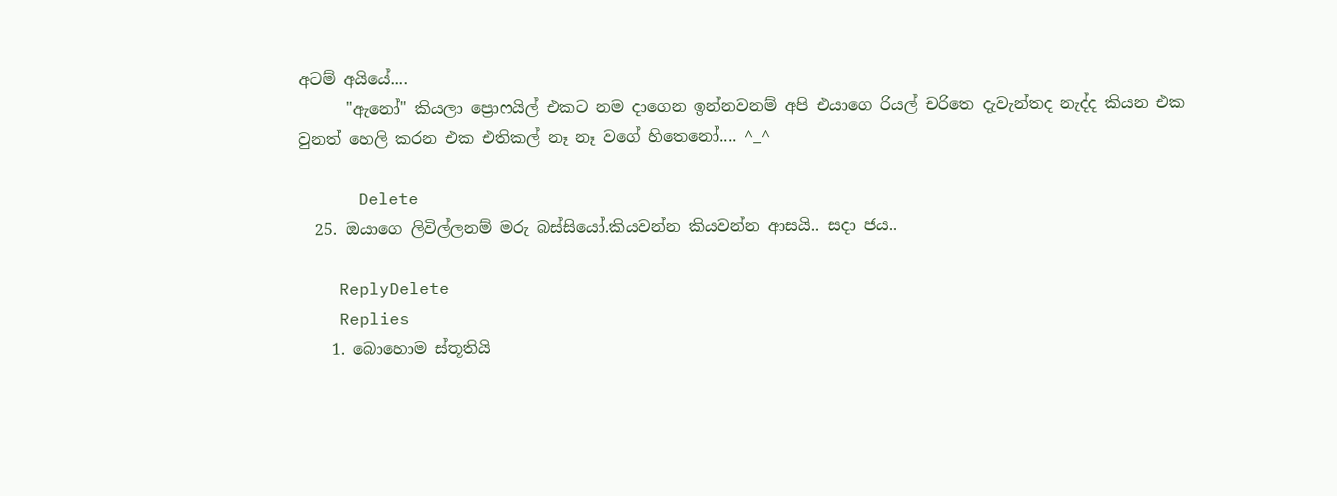අටම් අයියේ....
      "ඇනෝ" කියලා ප්‍රොෆයිල් එකට නම දාගෙන ඉන්නවනම් අපි එයාගෙ රියල් චරිතෙ දැවැන්තද නැද්ද කියන එක වුනත් හෙලි කරන එක එතිකල් නෑ නෑ වගේ හිතෙනෝ.... ^_^

      Delete
  25. ඔයාගෙ ලිවිල්ලනම් මරු බස්සියෝ.කියවන්න කියවන්න ආසයි.. සදා ජය..

    ReplyDelete
    Replies
    1. බොහොම ස්තූතියි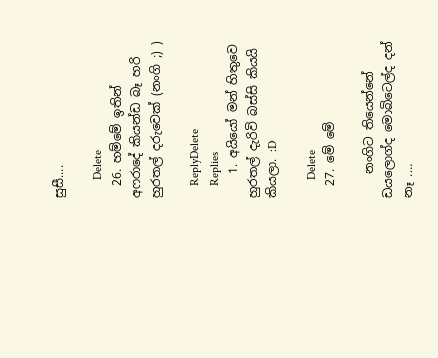සුසී....

      Delete
  26. හම්මේ ඉතින් අෆරාදේ කියන්ඩ බෑ හරි හුරතල් දරුවෙක් (නංගි ;) )

    ReplyDelete
    Replies
    1. අයියෝ මන් හිතුවෙ හුරතල් දැරිවි බස්සි කියයි කියලා. :D

      Delete
  27. මේ මේ

    නංගිට තියෙන්නේ ඩයලොග්ද මොබිටෙල්ද දන් නෑ .…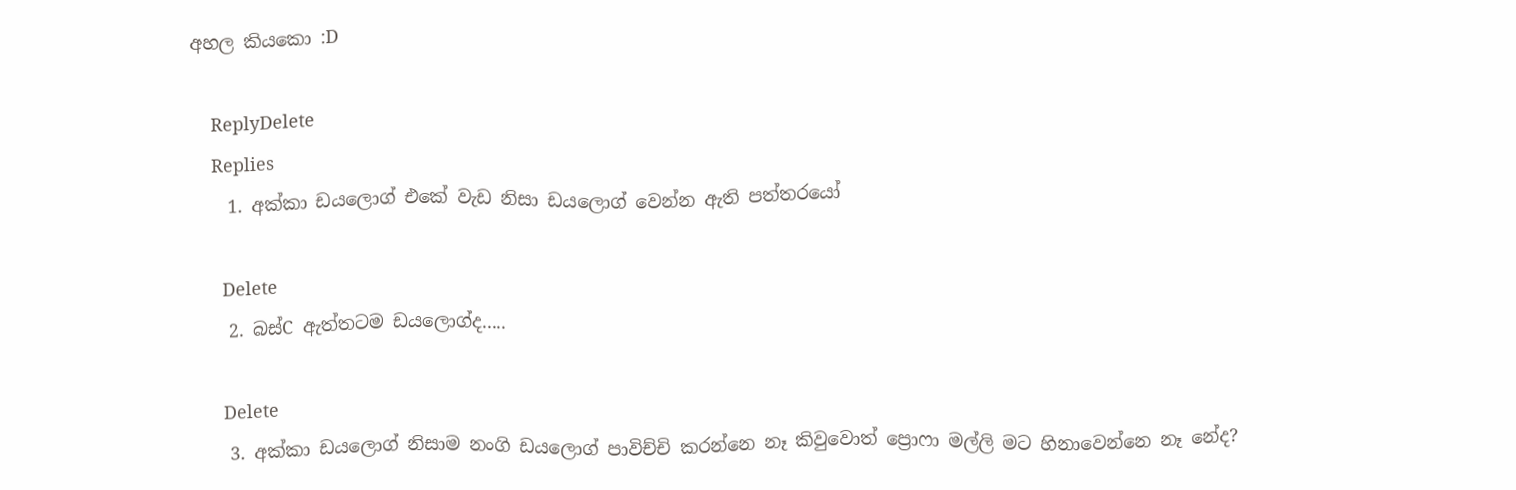අහල කියකො :D

    ReplyDelete
    Replies
    1. අක්කා ඩයලොග් එකේ වැඩ නිසා ඩයලොග් වෙන්න ඇති පත්තරයෝ

      Delete
    2. බස්C ඇත්තටම ඩයලොග්ද.....

      Delete
    3. අක්කා ඩයලොග් නිසාම නංගි ඩයලොග් පාවිච්චි කරන්නෙ නෑ කිවුවොත් ප්‍රොෆා මල්ලි මට හිනාවෙන්නෙ නෑ නේද?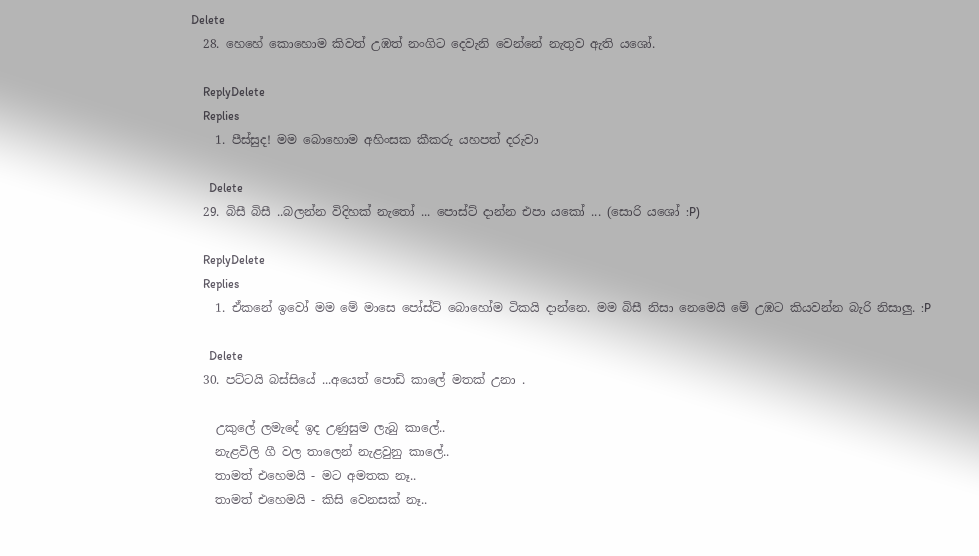Delete
  28. හෙහේ කොහොම කිවත් උඹත් නංගිට දෙවැනි වෙන්නේ නැතුව ඇති යශෝ.

    ReplyDelete
    Replies
    1. පීස්සුද! මම බොහොම අහිංසක කීකරු යහපත් දරුවා

      Delete
  29. බිසී බිසී ..බලන්න විදිහක් නැතෝ ... පොස්ට් දාන්න එපා යකෝ ... (සොරි යශෝ :P)

    ReplyDelete
    Replies
    1. ඒකනේ ඉවෝ මම මේ මාසෙ පෝස්ට් බොහෝම ටිකයි දාන්නෙ. මම බිසී නිසා නෙමෙයි මේ උඹට කියවන්න බැරි නිසාලු. :P

      Delete
  30. පට්ටයි බස්සියේ ...අයෙත් පොඩි කාලේ මතක් උනා .

    උකුලේ ලමැදේ ඉද උණුසුම ලැබු කාලේ..
    නැළවිලි ගී වල තාලෙන් නැළවුනු කාලේ..
    තාමත් එහෙමයි - මට අමතක නෑ..
    තාමත් එහෙමයි - කිසි වෙනසක් නෑ..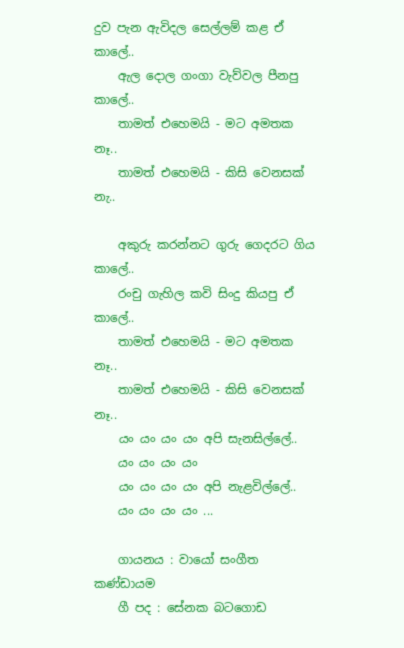දුව පැන ඇවිදල සෙල්ලම් කළ ඒ කාලේ..
    ඇල දොල ගංගා වැව්වල පීනපු කාලේ..
    තාමත් එහෙමයි - මට අමතක නෑ..
    තාමත් එහෙමයි - කිසි වෙනසක් නැ..

    අකුරු කරන්නට ගුරු ගෙදරට ගිය කාලේ..
    රංචු ගැහිල කවි සිංදු කියපු ඒ කාලේ..
    තාමත් එහෙමයි - මට අමතක නෑ..
    තාමත් එහෙමයි - කිසි වෙනසක් නෑ..
    යං යං යං යං අපි සැනසිල්ලේ..
    යං යං යං යං
    යං යං යං යං අපි නැළවිල්ලේ..
    යං යං යං යං ...

    ගායනය : වායෝ සංගීත කණ්ඩායම
    ගී පද : සේනක බටගොඩ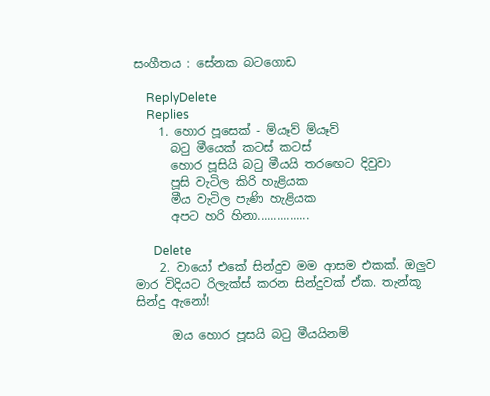සංගීතය : සේනක බටගොඩ

    ReplyDelete
    Replies
    1. හොර පූසෙක් - ම්යෑව් ම්යෑව්
      බටු මීයෙක් කටස් කටස්
      හොර පූසියි බටු මීයයි තර‍ඟෙට දිවුවා
      පූසි වැටිල කිරි හැළියක
      මීය වැටිල පැණි හැළියක
      අපට හරි හිනා................

      Delete
    2. වායෝ එකේ සින්දුව මම ආසම එකක්. ඔලුව මාර විදියට රිලැක්ස් කරන සින්දුවක් ඒක. තැන්කූ සින්දු ඇනෝ!

      ඔය හොර පූසයි බටු මීයයිනම්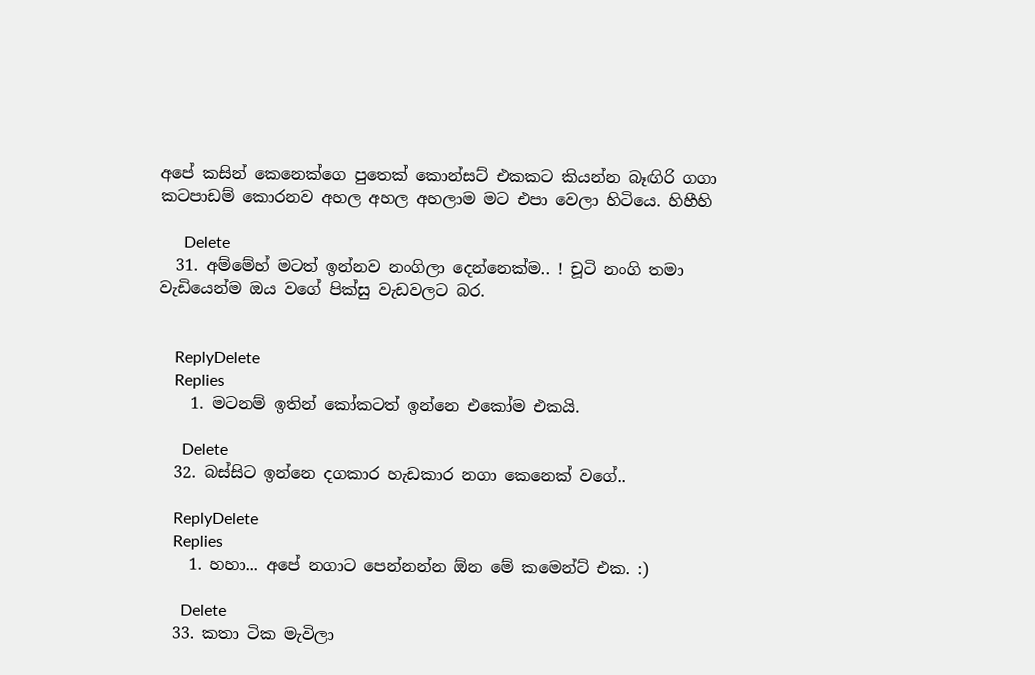අපේ කසින් කෙනෙක්ගෙ පුතෙක් කොන්සට් එකකට කියන්න බෑඟිරි ගගා කටපාඩම් කොරනව අහල අහල අහලාම මට එපා වෙලා හිටියෙ. හිහීහි

      Delete
  31. අම්මේහ් මටත් ඉන්නව නංගිලා දෙන්නෙක්ම.. ! චූටි නංගි තමා වැඩියෙන්ම ඔය වගේ පික්සු වැඩවලට බර.


    ReplyDelete
    Replies
    1. මටනම් ඉතින් කෝකටත් ඉන්නෙ එකෝම එකයි.

      Delete
  32. බස්සිට ඉන්නෙ දගකාර හැඩකාර නගා කෙනෙක් වගේ..

    ReplyDelete
    Replies
    1. හහා... අපේ නගාට පෙන්නන්න ඕන මේ කමෙන්ට් එක. :)

      Delete
  33. කතා ටික මැවිලා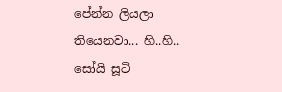පේන්න ලියලා තියෙනවා... හි..හි.. සෝයි සූටි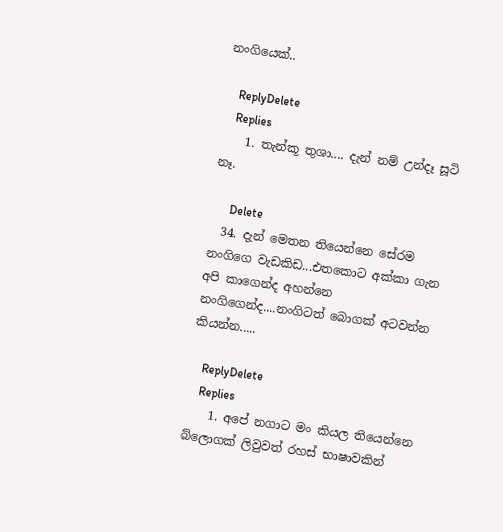නංගියෙක්..

    ReplyDelete
    Replies
    1. තැන්කූ තුශා.... දැන් නම් උන්දෑ සූටි නෑ.

      Delete
  34. දැන් මෙතන තියෙන්නෙ සේරම නංගිගෙ වැඩකිඩ...එතකොට අක්කා ගැන අපි කාගෙන්ද අහන්නෙ නංගිගෙන්ද....නංගිටත් බොගක් අටවන්න කියන්න.....

    ReplyDelete
    Replies
    1. අපේ නගාට මං කියල තියෙන්නෙ බ්ලොගක් ලිවුවත් රහස් භාෂාවකින්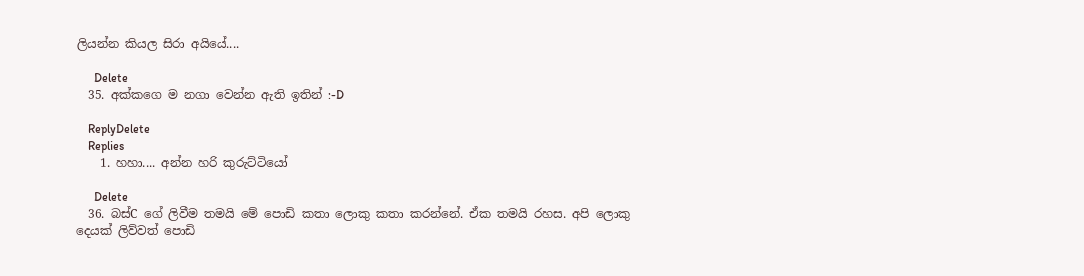ලියන්න කියල සිරා අයියේ....

      Delete
  35. අක්කගෙ ම නගා වෙන්න ඇති ඉතින් :-D

    ReplyDelete
    Replies
    1. හහා.... අන්න හරි කුරුට්ටියෝ

      Delete
  36. බස්C ගේ ලිවීම තමයි මේ පොඩි කතා ලොකු කතා කරන්නේ. ඒක තමයි රහස. අපි ලොකු දෙයක් ලිව්වත් පොඩි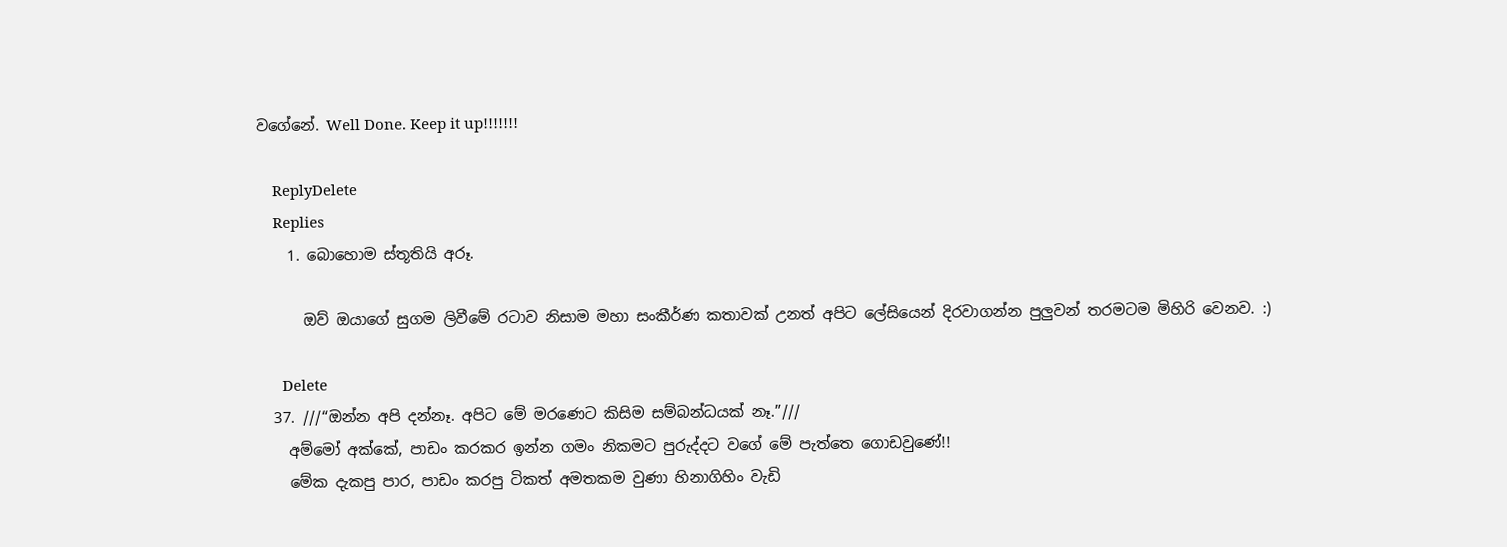වගේනේ. Well Done. Keep it up!!!!!!!

    ReplyDelete
    Replies
    1. බොහොම ස්තූතියි අරූ.

      ඔව් ඔයාගේ සුගම ලිවීමේ රටාව නිසාම මහා සංකීර්ණ කතාවක් උනත් අපිට ලේසියෙන් දිරවාගන්න පුලුවන් තරමටම මිහිරි වෙනව. :)

      Delete
  37. ///“ඔන්න අපි දන්නෑ. අපිට මේ මරණෙට කිසිම සම්බන්ධයක් නෑ.”///
    අම්මෝ අක්කේ, පාඩං කරකර ඉන්න ගමං නිකමට පුරුද්දට වගේ මේ පැත්තෙ ගොඩවුණේ!!
    මේක දැකපු පාර, පාඩං කරපු ටිකත් අමතකම වුණා හිනාගිහිං වැඩි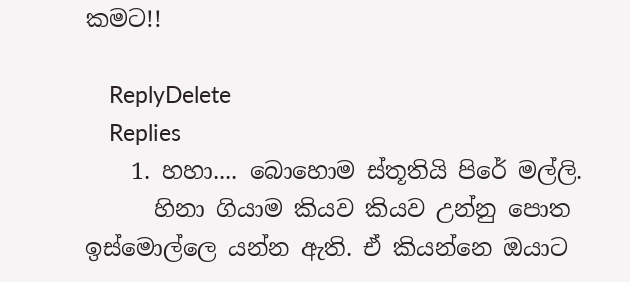කමට!!

    ReplyDelete
    Replies
    1. හහා.... බොහොම ස්තූතියි පිරේ මල්ලි.
      හිනා ගියාම කියව කියව උන්නු පොත ඉස්මොල්ලෙ යන්න ඇති. ඒ කියන්නෙ ඔයාට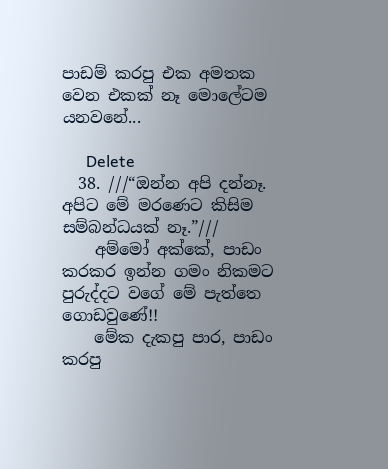පාඩම් කරපු එක අමතක වෙන එකක් නෑ මොලේටම යනවනේ...

      Delete
  38. ///“ඔන්න අපි දන්නෑ. අපිට මේ මරණෙට කිසිම සම්බන්ධයක් නෑ.”///
    අම්මෝ අක්කේ, පාඩං කරකර ඉන්න ගමං නිකමට පුරුද්දට වගේ මේ පැත්තෙ ගොඩවුණේ!!
    මේක දැකපු පාර, පාඩං කරපු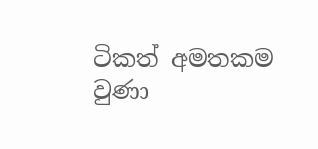ටිකත් අමතකම වුණා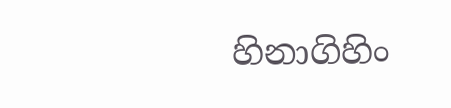හිනාගිහිං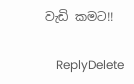වැඩි කමට!!

    ReplyDelete